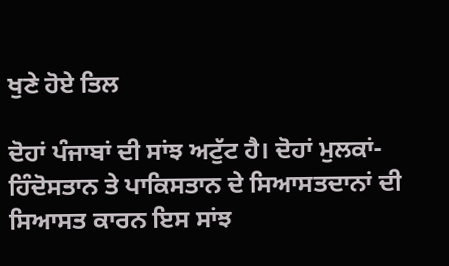ਖੁਣੇ ਹੋਏ ਤਿਲ

ਦੋਹਾਂ ਪੰਜਾਬਾਂ ਦੀ ਸਾਂਝ ਅਟੁੱਟ ਹੈ। ਦੋਹਾਂ ਮੁਲਕਾਂ-ਹਿੰਦੋਸਤਾਨ ਤੇ ਪਾਕਿਸਤਾਨ ਦੇ ਸਿਆਸਤਦਾਨਾਂ ਦੀ ਸਿਆਸਤ ਕਾਰਨ ਇਸ ਸਾਂਝ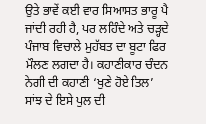ਉਤੇ ਭਾਵੇਂ ਕਈ ਵਾਰ ਸਿਆਸਤ ਭਾਰੂ ਪੈ ਜਾਂਦੀ ਰਹੀ ਹੈ, ਪਰ ਲਹਿੰਦੇ ਅਤੇ ਚੜ੍ਹਦੇ ਪੰਜਾਬ ਵਿਚਾਲੇ ਮੁਹੱਬਤ ਦਾ ਬੂਟਾ ਫਿਰ ਮੌਲਣ ਲਗਦਾ ਹੈ। ਕਹਾਣੀਕਾਰ ਚੰਦਨ ਨੇਗੀ ਦੀ ਕਹਾਣੀ ‘ਖੁਣੇ ਹੋਏ ਤਿਲ’ ਸਾਂਝ ਦੇ ਇਸੇ ਪੁਲ ਦੀ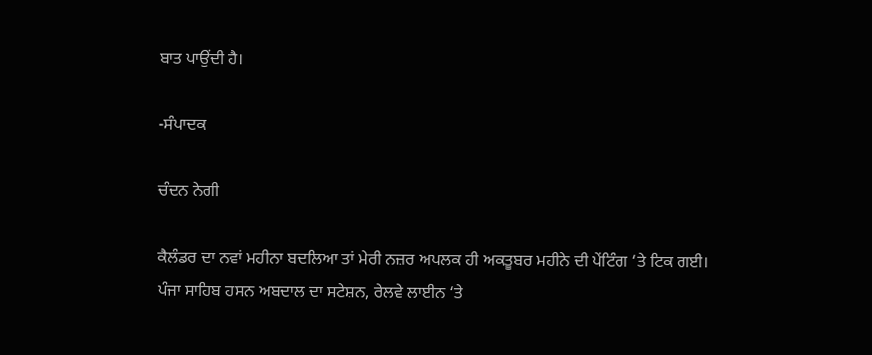ਬਾਤ ਪਾਉਂਦੀ ਹੈ।

-ਸੰਪਾਦਕ

ਚੰਦਨ ਨੇਗੀ

ਕੈਲੰਡਰ ਦਾ ਨਵਾਂ ਮਹੀਨਾ ਬਦਲਿਆ ਤਾਂ ਮੇਰੀ ਨਜ਼ਰ ਅਪਲਕ ਹੀ ਅਕਤੂਬਰ ਮਹੀਨੇ ਦੀ ਪੇਂਟਿੰਗ ‘ਤੇ ਟਿਕ ਗਈ। ਪੰਜਾ ਸਾਹਿਬ ਹਸਨ ਅਬਦਾਲ ਦਾ ਸਟੇਸ਼ਨ, ਰੇਲਵੇ ਲਾਈਨ ‘ਤੇ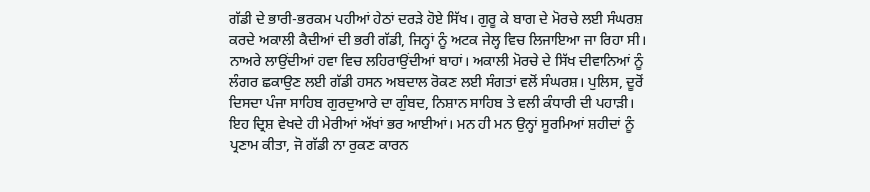ਗੱਡੀ ਦੇ ਭਾਰੀ-ਭਰਕਮ ਪਹੀਆਂ ਹੇਠਾਂ ਦਰੜੇ ਹੋਏ ਸਿੱਖ। ਗੁਰੂ ਕੇ ਬਾਗ ਦੇ ਮੋਰਚੇ ਲਈ ਸੰਘਰਸ਼ ਕਰਦੇ ਅਕਾਲੀ ਕੈਦੀਆਂ ਦੀ ਭਰੀ ਗੱਡੀ, ਜਿਨ੍ਹਾਂ ਨੂੰ ਅਟਕ ਜੇਲ੍ਹ ਵਿਚ ਲਿਜਾਇਆ ਜਾ ਰਿਹਾ ਸੀ। ਨਾਅਰੇ ਲਾਉਂਦੀਆਂ ਹਵਾ ਵਿਚ ਲਹਿਰਾਉਂਦੀਆਂ ਬਾਹਾਂ। ਅਕਾਲੀ ਮੋਰਚੇ ਦੇ ਸਿੱਖ ਦੀਵਾਨਿਆਂ ਨੂੰ ਲੰਗਰ ਛਕਾਉਣ ਲਈ ਗੱਡੀ ਹਸਨ ਅਬਦਾਲ ਰੋਕਣ ਲਈ ਸੰਗਤਾਂ ਵਲੋਂ ਸੰਘਰਸ਼। ਪੁਲਿਸ, ਦੂਰੋਂ ਦਿਸਦਾ ਪੰਜਾ ਸਾਹਿਬ ਗੁਰਦੁਆਰੇ ਦਾ ਗੁੰਬਦ, ਨਿਸ਼ਾਨ ਸਾਹਿਬ ਤੇ ਵਲੀ ਕੰਧਾਰੀ ਦੀ ਪਹਾੜੀ।
ਇਹ ਦ੍ਰਿਸ਼ ਵੇਖਦੇ ਹੀ ਮੇਰੀਆਂ ਅੱਖਾਂ ਭਰ ਆਈਆਂ। ਮਨ ਹੀ ਮਨ ਉਨ੍ਹਾਂ ਸੂਰਮਿਆਂ ਸ਼ਹੀਦਾਂ ਨੂੰ ਪ੍ਰਣਾਮ ਕੀਤਾ, ਜੋ ਗੱਡੀ ਨਾ ਰੁਕਣ ਕਾਰਨ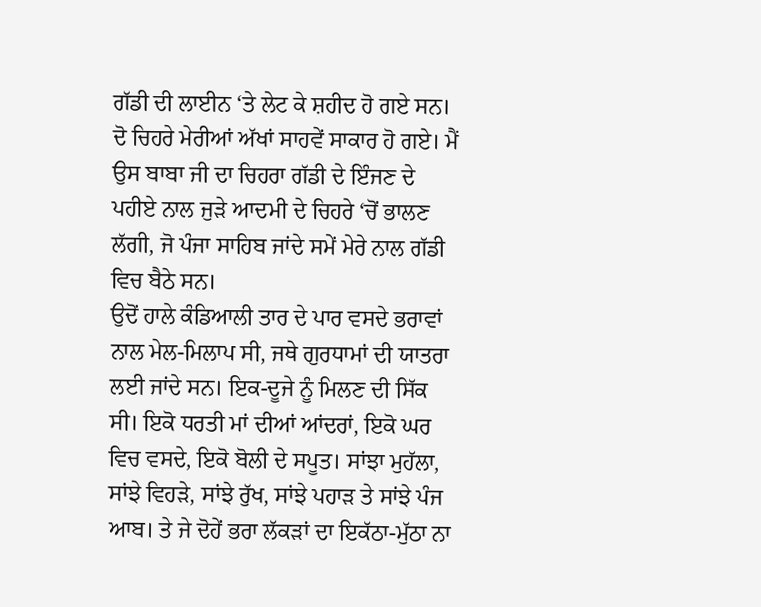ਗੱਡੀ ਦੀ ਲਾਈਨ ‘ਤੇ ਲੇਟ ਕੇ ਸ਼ਹੀਦ ਹੋ ਗਏ ਸਨ। ਦੋ ਚਿਹਰੇ ਮੇਰੀਆਂ ਅੱਖਾਂ ਸਾਹਵੇਂ ਸਾਕਾਰ ਹੋ ਗਏ। ਮੈਂ ਉਸ ਬਾਬਾ ਜੀ ਦਾ ਚਿਹਰਾ ਗੱਡੀ ਦੇ ਇੰਜਣ ਦੇ ਪਹੀਏ ਨਾਲ ਜੁੜੇ ਆਦਮੀ ਦੇ ਚਿਹਰੇ ‘ਚੋਂ ਭਾਲਣ ਲੱਗੀ, ਜੋ ਪੰਜਾ ਸਾਹਿਬ ਜਾਂਦੇ ਸਮੇਂ ਮੇਰੇ ਨਾਲ ਗੱਡੀ ਵਿਚ ਬੈਠੇ ਸਨ।
ਉਦੋਂ ਹਾਲੇ ਕੰਡਿਆਲੀ ਤਾਰ ਦੇ ਪਾਰ ਵਸਦੇ ਭਰਾਵਾਂ ਨਾਲ ਮੇਲ-ਮਿਲਾਪ ਸੀ, ਜਥੇ ਗੁਰਧਾਮਾਂ ਦੀ ਯਾਤਰਾ ਲਈ ਜਾਂਦੇ ਸਨ। ਇਕ-ਦੂਜੇ ਨੂੰ ਮਿਲਣ ਦੀ ਸਿੱਕ ਸੀ। ਇਕੋ ਧਰਤੀ ਮਾਂ ਦੀਆਂ ਆਂਦਰਾਂ, ਇਕੋ ਘਰ ਵਿਚ ਵਸਦੇ, ਇਕੋ ਬੋਲੀ ਦੇ ਸਪੂਤ। ਸਾਂਝਾ ਮੁਹੱਲਾ, ਸਾਂਝੇ ਵਿਹੜੇ, ਸਾਂਝੇ ਰੁੱਖ, ਸਾਂਝੇ ਪਹਾੜ ਤੇ ਸਾਂਝੇ ਪੰਜ ਆਬ। ਤੇ ਜੇ ਦੋਹੇਂ ਭਰਾ ਲੱਕੜਾਂ ਦਾ ਇਕੱਠਾ-ਮੁੱਠਾ ਨਾ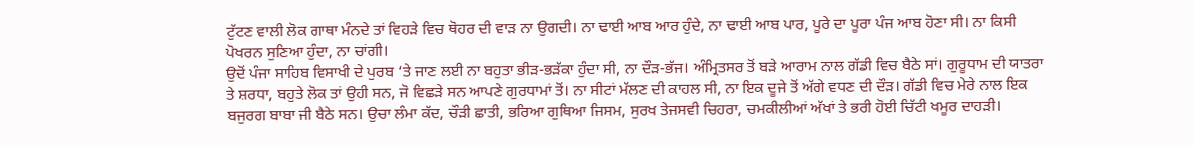ਟੁੱਟਣ ਵਾਲੀ ਲੋਕ ਗਾਥਾ ਮੰਨਦੇ ਤਾਂ ਵਿਹੜੇ ਵਿਚ ਥੋਹਰ ਦੀ ਵਾੜ ਨਾ ਉਗਦੀ। ਨਾ ਢਾਈ ਆਬ ਆਰ ਹੁੰਦੇ, ਨਾ ਢਾਈ ਆਬ ਪਾਰ, ਪੂਰੇ ਦਾ ਪੂਰਾ ਪੰਜ ਆਬ ਹੋਣਾ ਸੀ। ਨਾ ਕਿਸੀ ਪੋਖਰਨ ਸੁਣਿਆ ਹੁੰਦਾ, ਨਾ ਚਾਂਗੀ।
ਉਦੋਂ ਪੰਜਾ ਸਾਹਿਬ ਵਿਸਾਖੀ ਦੇ ਪੁਰਬ ‘ਤੇ ਜਾਣ ਲਈ ਨਾ ਬਹੁਤਾ ਭੀੜ-ਭੜੱਕਾ ਹੁੰਦਾ ਸੀ, ਨਾ ਦੌੜ-ਭੱਜ। ਅੰਮ੍ਰਿਤਸਰ ਤੋਂ ਬੜੇ ਆਰਾਮ ਨਾਲ ਗੱਡੀ ਵਿਚ ਬੈਠੇ ਸਾਂ। ਗੁਰੂਧਾਮ ਦੀ ਯਾਤਰਾ ਤੇ ਸ਼ਰਧਾ, ਬਹੁਤੇ ਲੋਕ ਤਾਂ ਉਹੀ ਸਨ, ਜੋ ਵਿਛੜੇ ਸਨ ਆਪਣੇ ਗੁਰਧਾਮਾਂ ਤੋਂ। ਨਾ ਸੀਟਾਂ ਮੱਲਣ ਦੀ ਕਾਹਲ ਸੀ, ਨਾ ਇਕ ਦੂਜੇ ਤੋਂ ਅੱਗੇ ਵਧਣ ਦੀ ਦੌੜ। ਗੱਡੀ ਵਿਚ ਮੇਰੇ ਨਾਲ ਇਕ ਬਜੁਰਗ ਬਾਬਾ ਜੀ ਬੈਠੇ ਸਨ। ਉਚਾ ਲੰਮਾ ਕੱਦ, ਚੌੜੀ ਛਾਤੀ, ਭਰਿਆ ਗੁਥਿਆ ਜਿਸਮ, ਸੁਰਖ ਤੇਜਸਵੀ ਚਿਹਰਾ, ਚਮਕੀਲੀਆਂ ਅੱਖਾਂ ਤੇ ਭਰੀ ਹੋਈ ਚਿੱਟੀ ਖਮੂਰ ਦਾਹੜੀ।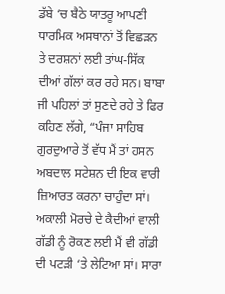ਡੱਬੇ ‘ਚ ਬੈਠੇ ਯਾਤਰੂ ਆਪਣੀ ਧਾਰਮਿਕ ਅਸਥਾਨਾਂ ਤੋਂ ਵਿਛੜਨ ਤੇ ਦਰਸ਼ਨਾਂ ਲਈ ਤਾਂਘ-ਸਿੱਕ ਦੀਆਂ ਗੱਲਾਂ ਕਰ ਰਹੇ ਸਨ। ਬਾਬਾ ਜੀ ਪਹਿਲਾਂ ਤਾਂ ਸੁਣਦੇ ਰਹੇ ਤੇ ਫਿਰ ਕਹਿਣ ਲੱਗੇ, “ਪੰਜਾ ਸਾਹਿਬ ਗੁਰਦੁਆਰੇ ਤੋਂ ਵੱਧ ਮੈਂ ਤਾਂ ਹਸਨ ਅਬਦਾਲ ਸਟੇਸ਼ਨ ਦੀ ਇਕ ਵਾਰੀ ਜ਼ਿਆਰਤ ਕਰਨਾ ਚਾਹੁੰਦਾ ਸਾਂ। ਅਕਾਲੀ ਮੋਰਚੇ ਦੇ ਕੈਦੀਆਂ ਵਾਲੀ ਗੱਡੀ ਨੂੰ ਰੋਕਣ ਲਈ ਮੈਂ ਵੀ ਗੱਡੀ ਦੀ ਪਟੜੀ ‘ਤੇ ਲੇਟਿਆ ਸਾਂ। ਸਾਰਾ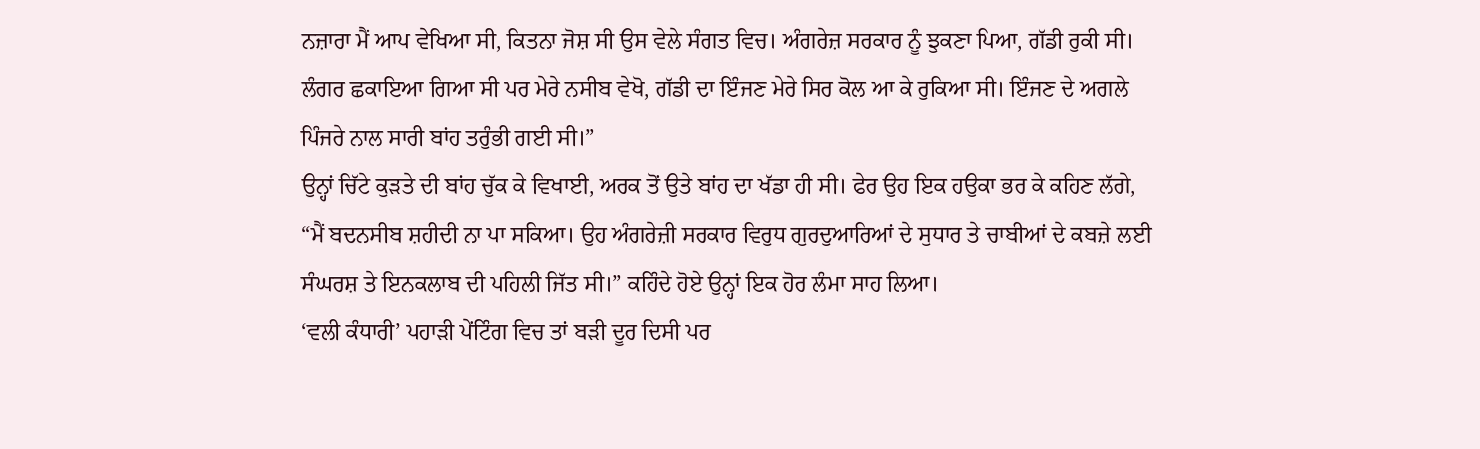ਨਜ਼ਾਰਾ ਮੈਂ ਆਪ ਵੇਖਿਆ ਸੀ, ਕਿਤਨਾ ਜੋਸ਼ ਸੀ ਉਸ ਵੇਲੇ ਸੰਗਤ ਵਿਚ। ਅੰਗਰੇਜ਼ ਸਰਕਾਰ ਨੂੰ ਝੁਕਣਾ ਪਿਆ, ਗੱਡੀ ਰੁਕੀ ਸੀ। ਲੰਗਰ ਛਕਾਇਆ ਗਿਆ ਸੀ ਪਰ ਮੇਰੇ ਨਸੀਬ ਵੇਖੋ, ਗੱਡੀ ਦਾ ਇੰਜਣ ਮੇਰੇ ਸਿਰ ਕੋਲ ਆ ਕੇ ਰੁਕਿਆ ਸੀ। ਇੰਜਣ ਦੇ ਅਗਲੇ ਪਿੰਜਰੇ ਨਾਲ ਸਾਰੀ ਬਾਂਹ ਤਰੁੰਭੀ ਗਈ ਸੀ।”
ਉਨ੍ਹਾਂ ਚਿੱਟੇ ਕੁੜਤੇ ਦੀ ਬਾਂਹ ਚੁੱਕ ਕੇ ਵਿਖਾਈ, ਅਰਕ ਤੋਂ ਉਤੇ ਬਾਂਹ ਦਾ ਖੱਡਾ ਹੀ ਸੀ। ਫੇਰ ਉਹ ਇਕ ਹਉਕਾ ਭਰ ਕੇ ਕਹਿਣ ਲੱਗੇ, “ਮੈਂ ਬਦਨਸੀਬ ਸ਼ਹੀਦੀ ਨਾ ਪਾ ਸਕਿਆ। ਉਹ ਅੰਗਰੇਜ਼ੀ ਸਰਕਾਰ ਵਿਰੁਧ ਗੁਰਦੁਆਰਿਆਂ ਦੇ ਸੁਧਾਰ ਤੇ ਚਾਬੀਆਂ ਦੇ ਕਬਜ਼ੇ ਲਈ ਸੰਘਰਸ਼ ਤੇ ਇਨਕਲਾਬ ਦੀ ਪਹਿਲੀ ਜਿੱਤ ਸੀ।” ਕਹਿੰਦੇ ਹੋਏ ਉਨ੍ਹਾਂ ਇਕ ਹੋਰ ਲੰਮਾ ਸਾਹ ਲਿਆ।
‘ਵਲੀ ਕੰਧਾਰੀ’ ਪਹਾੜੀ ਪੇਂਟਿੰਗ ਵਿਚ ਤਾਂ ਬੜੀ ਦੂਰ ਦਿਸੀ ਪਰ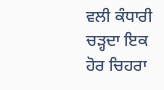ਵਲੀ ਕੰਧਾਰੀ ਚੜ੍ਹਦਾ ਇਕ ਹੋਰ ਚਿਹਰਾ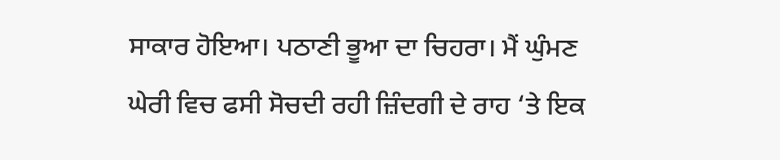ਸਾਕਾਰ ਹੋਇਆ। ਪਠਾਣੀ ਭੂਆ ਦਾ ਚਿਹਰਾ। ਮੈਂ ਘੁੰਮਣ ਘੇਰੀ ਵਿਚ ਫਸੀ ਸੋਚਦੀ ਰਹੀ ਜ਼ਿੰਦਗੀ ਦੇ ਰਾਹ ‘ਤੇ ਇਕ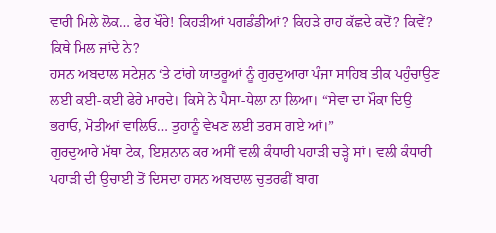ਵਾਰੀ ਮਿਲੇ ਲੋਕ… ਫੇਰ ਖੌਰੇ! ਕਿਹੜੀਆਂ ਪਗਡੰਡੀਆਂ? ਕਿਹੜੇ ਰਾਹ ਕੱਛਦੇ ਕਦੋਂ? ਕਿਵੇਂ? ਕਿਥੇ ਮਿਲ ਜਾਂਦੇ ਨੇ?
ਹਸਨ ਅਬਦਾਲ ਸਟੇਸ਼ਨ ‘ਤੇ ਟਾਂਗੇ ਯਾਤਰੂਆਂ ਨੂੰ ਗੁਰਦੁਆਰਾ ਪੰਜਾ ਸਾਹਿਬ ਤੀਕ ਪਹੁੰਚਾਉਣ ਲਈ ਕਈ-ਕਈ ਫੇਰੇ ਮਾਰਦੇ। ਕਿਸੇ ਨੇ ਪੈਸਾ-ਧੇਲਾ ਨਾ ਲਿਆ। “ਸੇਵਾ ਦਾ ਮੌਕਾ ਦਿਉ ਭਰਾਓ, ਮੋਤੀਆਂ ਵਾਲਿਓ… ਤੁਹਾਨੂੰ ਵੇਖਣ ਲਈ ਤਰਸ ਗਏ ਆਂ।”
ਗੁਰਦੁਆਰੇ ਮੱਥਾ ਟੇਕ, ਇਸ਼ਨਾਨ ਕਰ ਅਸੀਂ ਵਲੀ ਕੰਧਾਰੀ ਪਹਾੜੀ ਚੜ੍ਹੇ ਸਾਂ। ਵਲੀ ਕੰਧਾਰੀ ਪਹਾੜੀ ਦੀ ਉਚਾਈ ਤੋਂ ਦਿਸਦਾ ਹਸਨ ਅਬਦਾਲ ਚੁਤਰਫੀਂ ਬਾਗ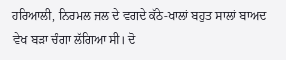ਹਰਿਆਲੀ, ਨਿਰਮਲ ਜਲ ਦੇ ਵਗਦੇ ਕੱਠੇ-ਖਾਲਾਂ ਬਹੁਤ ਸਾਲਾਂ ਬਾਅਦ ਵੇਖ ਬੜਾ ਚੰਗਾ ਲੱਗਿਆ ਸੀ। ਦੋ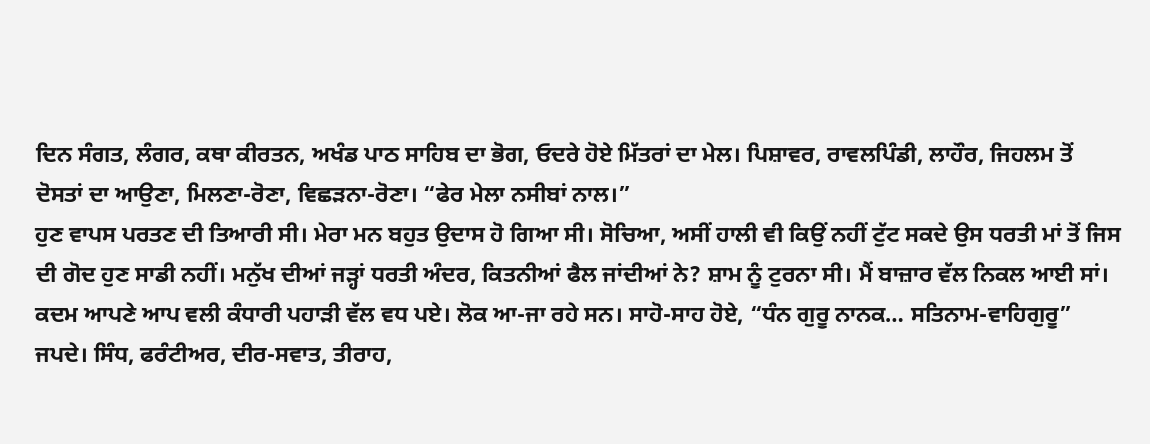ਦਿਨ ਸੰਗਤ, ਲੰਗਰ, ਕਥਾ ਕੀਰਤਨ, ਅਖੰਡ ਪਾਠ ਸਾਹਿਬ ਦਾ ਭੋਗ, ਓਦਰੇ ਹੋਏ ਮਿੱਤਰਾਂ ਦਾ ਮੇਲ। ਪਿਸ਼ਾਵਰ, ਰਾਵਲਪਿੰਡੀ, ਲਾਹੌਰ, ਜਿਹਲਮ ਤੋਂ ਦੋਸਤਾਂ ਦਾ ਆਉਣਾ, ਮਿਲਣਾ-ਰੋਣਾ, ਵਿਛੜਨਾ-ਰੋਣਾ। “ਫੇਰ ਮੇਲਾ ਨਸੀਬਾਂ ਨਾਲ।”
ਹੁਣ ਵਾਪਸ ਪਰਤਣ ਦੀ ਤਿਆਰੀ ਸੀ। ਮੇਰਾ ਮਨ ਬਹੁਤ ਉਦਾਸ ਹੋ ਗਿਆ ਸੀ। ਸੋਚਿਆ, ਅਸੀਂ ਹਾਲੀ ਵੀ ਕਿਉਂ ਨਹੀਂ ਟੁੱਟ ਸਕਦੇ ਉਸ ਧਰਤੀ ਮਾਂ ਤੋਂ ਜਿਸ ਦੀ ਗੋਦ ਹੁਣ ਸਾਡੀ ਨਹੀਂ। ਮਨੁੱਖ ਦੀਆਂ ਜੜ੍ਹਾਂ ਧਰਤੀ ਅੰਦਰ, ਕਿਤਨੀਆਂ ਫੈਲ ਜਾਂਦੀਆਂ ਨੇ? ਸ਼ਾਮ ਨੂੰ ਟੁਰਨਾ ਸੀ। ਮੈਂ ਬਾਜ਼ਾਰ ਵੱਲ ਨਿਕਲ ਆਈ ਸਾਂ। ਕਦਮ ਆਪਣੇ ਆਪ ਵਲੀ ਕੰਧਾਰੀ ਪਹਾੜੀ ਵੱਲ ਵਧ ਪਏ। ਲੋਕ ਆ-ਜਾ ਰਹੇ ਸਨ। ਸਾਹੋ-ਸਾਹ ਹੋਏ, “ਧੰਨ ਗੁਰੂ ਨਾਨਕ… ਸਤਿਨਾਮ-ਵਾਹਿਗੁਰੂ” ਜਪਦੇ। ਸਿੰਧ, ਫਰੰਟੀਅਰ, ਦੀਰ-ਸਵਾਤ, ਤੀਰਾਹ,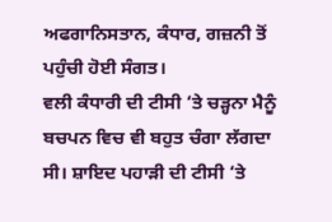ਅਫਗਾਨਿਸਤਾਨ, ਕੰਧਾਰ, ਗਜ਼ਨੀ ਤੋਂ ਪਹੁੰਚੀ ਹੋਈ ਸੰਗਤ।
ਵਲੀ ਕੰਧਾਰੀ ਦੀ ਟੀਸੀ ‘ਤੇ ਚੜ੍ਹਨਾ ਮੈਨੂੰ ਬਚਪਨ ਵਿਚ ਵੀ ਬਹੁਤ ਚੰਗਾ ਲੱਗਦਾ ਸੀ। ਸ਼ਾਇਦ ਪਹਾੜੀ ਦੀ ਟੀਸੀ ‘ਤੇ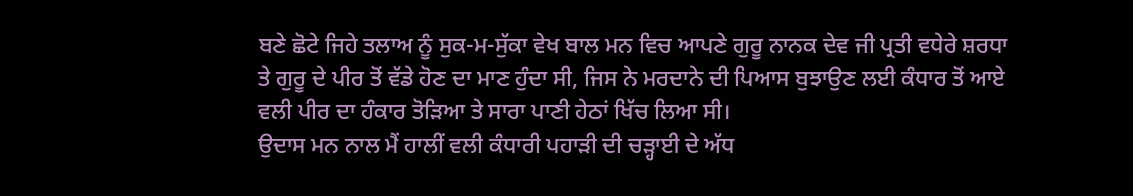ਬਣੇ ਛੋਟੇ ਜਿਹੇ ਤਲਾਅ ਨੂੰ ਸੁਕ-ਮ-ਸੁੱਕਾ ਵੇਖ ਬਾਲ ਮਨ ਵਿਚ ਆਪਣੇ ਗੁਰੂ ਨਾਨਕ ਦੇਵ ਜੀ ਪ੍ਰਤੀ ਵਧੇਰੇ ਸ਼ਰਧਾ ਤੇ ਗੁਰੂ ਦੇ ਪੀਰ ਤੋਂ ਵੱਡੇ ਹੋਣ ਦਾ ਮਾਣ ਹੁੰਦਾ ਸੀ, ਜਿਸ ਨੇ ਮਰਦਾਨੇ ਦੀ ਪਿਆਸ ਬੁਝਾਉਣ ਲਈ ਕੰਧਾਰ ਤੋਂ ਆਏ ਵਲੀ ਪੀਰ ਦਾ ਹੰਕਾਰ ਤੋੜਿਆ ਤੇ ਸਾਰਾ ਪਾਣੀ ਹੇਠਾਂ ਖਿੱਚ ਲਿਆ ਸੀ।
ਉਦਾਸ ਮਨ ਨਾਲ ਮੈਂ ਹਾਲੀਂ ਵਲੀ ਕੰਧਾਰੀ ਪਹਾੜੀ ਦੀ ਚੜ੍ਹਾਈ ਦੇ ਅੱਧ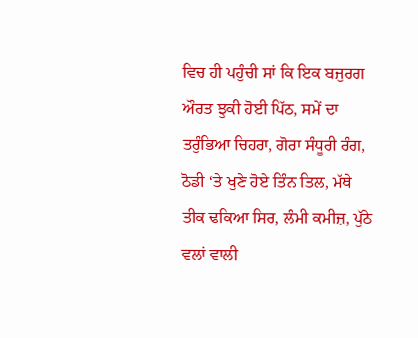ਵਿਚ ਹੀ ਪਹੁੰਚੀ ਸਾਂ ਕਿ ਇਕ ਬਜੁਰਗ ਔਰਤ ਝੁਕੀ ਹੋਈ ਪਿੱਠ, ਸਮੇਂ ਦਾ ਤਰੁੰਭਿਆ ਚਿਹਰਾ, ਗੋਰਾ ਸੰਧੂਰੀ ਰੰਗ, ਠੋਡੀ ‘ਤੇ ਖੁਣੇ ਹੋਏ ਤਿੰਨ ਤਿਲ, ਮੱਥੇ ਤੀਕ ਢਕਿਆ ਸਿਰ, ਲੰਮੀ ਕਮੀਜ਼, ਪੁੱਠੇ ਵਲਾਂ ਵਾਲੀ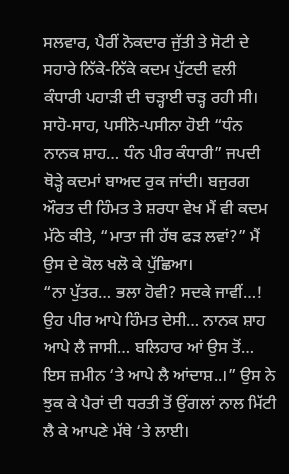ਸਲਵਾਰ, ਪੈਰੀਂ ਨੋਕਦਾਰ ਜੁੱਤੀ ਤੇ ਸੋਟੀ ਦੇ ਸਹਾਰੇ ਨਿੱਕੇ-ਨਿੱਕੇ ਕਦਮ ਪੁੱਟਦੀ ਵਲੀ ਕੰਧਾਰੀ ਪਹਾੜੀ ਦੀ ਚੜ੍ਹਾਈ ਚੜ੍ਹ ਰਹੀ ਸੀ। ਸਾਹੋ-ਸਾਹ, ਪਸੀਨੋ-ਪਸੀਨਾ ਹੋਈ “ਧੰਨ ਨਾਨਕ ਸ਼ਾਹ… ਧੰਨ ਪੀਰ ਕੰਧਾਰੀ” ਜਪਦੀ ਥੋੜ੍ਹੇ ਕਦਮਾਂ ਬਾਅਦ ਰੁਕ ਜਾਂਦੀ। ਬਜੁਰਗ ਔਰਤ ਦੀ ਹਿੰਮਤ ਤੇ ਸ਼ਰਧਾ ਵੇਖ ਮੈਂ ਵੀ ਕਦਮ ਮੱਠੇ ਕੀਤੇ, “ਮਾਤਾ ਜੀ ਹੱਥ ਫੜ ਲਵਾਂ?” ਮੈਂ ਉਸ ਦੇ ਕੋਲ ਖਲੋ ਕੇ ਪੁੱਛਿਆ।
“ਨਾ ਪੁੱਤਰ… ਭਲਾ ਹੋਵੀ? ਸਦਕੇ ਜਾਵੀਂ…! ਉਹ ਪੀਰ ਆਪੇ ਹਿੰਮਤ ਦੇਸੀ… ਨਾਨਕ ਸ਼ਾਹ ਆਪੇ ਲੈ ਜਾਸੀ… ਬਲਿਹਾਰ ਆਂ ਉਸ ਤੋਂ… ਇਸ ਜ਼ਮੀਨ ‘ਤੇ ਆਪੇ ਲੈ ਆਂਦਾਸ਼..।” ਉਸ ਨੇ ਝੁਕ ਕੇ ਪੈਰਾਂ ਦੀ ਧਰਤੀ ਤੋਂ ਉਂਗਲਾਂ ਨਾਲ ਮਿੱਟੀ ਲੈ ਕੇ ਆਪਣੇ ਮੱਥੇ ‘ਤੇ ਲਾਈ।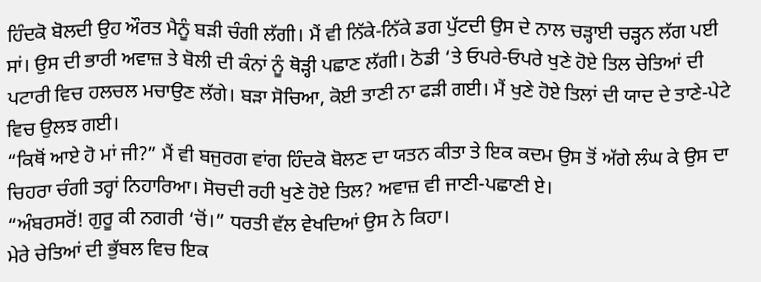ਹਿੰਦਕੋ ਬੋਲਦੀ ਉਹ ਔਰਤ ਮੈਨੂੰ ਬੜੀ ਚੰਗੀ ਲੱਗੀ। ਮੈਂ ਵੀ ਨਿੱਕੇ-ਨਿੱਕੇ ਡਗ ਪੁੱਟਦੀ ਉਸ ਦੇ ਨਾਲ ਚੜ੍ਹਾਈ ਚੜ੍ਹਨ ਲੱਗ ਪਈ ਸਾਂ। ਉਸ ਦੀ ਭਾਰੀ ਅਵਾਜ਼ ਤੇ ਬੋਲੀ ਦੀ ਕੰਨਾਂ ਨੂੰ ਥੋੜ੍ਹੀ ਪਛਾਣ ਲੱਗੀ। ਠੋਡੀ ‘ਤੇ ਓਪਰੇ-ਓਪਰੇ ਖੁਣੇ ਹੋਏ ਤਿਲ ਚੇਤਿਆਂ ਦੀ ਪਟਾਰੀ ਵਿਚ ਹਲਚਲ ਮਚਾਉਣ ਲੱਗੇ। ਬੜਾ ਸੋਚਿਆ, ਕੋਈ ਤਾਣੀ ਨਾ ਫੜੀ ਗਈ। ਮੈਂ ਖੁਣੇ ਹੋਏ ਤਿਲਾਂ ਦੀ ਯਾਦ ਦੇ ਤਾਣੇ-ਪੇਟੇ ਵਿਚ ਉਲਝ ਗਈ।
“ਕਿਥੋਂ ਆਏ ਹੋ ਮਾਂ ਜੀ?” ਮੈਂ ਵੀ ਬਜੁਰਗ ਵਾਂਗ ਹਿੰਦਕੋ ਬੋਲਣ ਦਾ ਯਤਨ ਕੀਤਾ ਤੇ ਇਕ ਕਦਮ ਉਸ ਤੋਂ ਅੱਗੇ ਲੰਘ ਕੇ ਉਸ ਦਾ ਚਿਹਰਾ ਚੰਗੀ ਤਰ੍ਹਾਂ ਨਿਹਾਰਿਆ। ਸੋਚਦੀ ਰਹੀ ਖੁਣੇ ਹੋਏ ਤਿਲ? ਅਵਾਜ਼ ਵੀ ਜਾਣੀ-ਪਛਾਣੀ ਏ।
“ਅੰਬਰਸਰੋਂ! ਗੁਰੂ ਕੀ ਨਗਰੀ ‘ਚੋਂ।” ਧਰਤੀ ਵੱਲ ਵੇਖਦਿਆਂ ਉਸ ਨੇ ਕਿਹਾ।
ਮੇਰੇ ਚੇਤਿਆਂ ਦੀ ਭੁੱਬਲ ਵਿਚ ਇਕ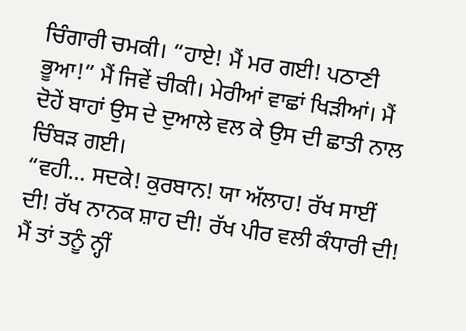ਚਿੰਗਾਰੀ ਚਮਕੀ। “ਹਾਏ! ਮੈਂ ਮਰ ਗਈ! ਪਠਾਣੀ ਭੂਆ!” ਮੈਂ ਜਿਵੇਂ ਚੀਕੀ। ਮੇਰੀਆਂ ਵਾਛਾਂ ਖਿੜੀਆਂ। ਮੈਂ ਦੋਹੇਂ ਬਾਹਾਂ ਉਸ ਦੇ ਦੁਆਲੇ ਵਲ ਕੇ ਉਸ ਦੀ ਛਾਤੀ ਨਾਲ ਚਿੰਬੜ ਗਈ।
“ਵਹੀ… ਸਦਕੇ! ਕੁਰਬਾਨ! ਯਾ ਅੱਲਾਹ! ਰੱਖ ਸਾਈਂ ਦੀ! ਰੱਖ ਨਾਨਕ ਸ਼ਾਹ ਦੀ! ਰੱਖ ਪੀਰ ਵਲੀ ਕੰਧਾਰੀ ਦੀ! ਮੈਂ ਤਾਂ ਤਨੂੰ ਨ੍ਹੀਂ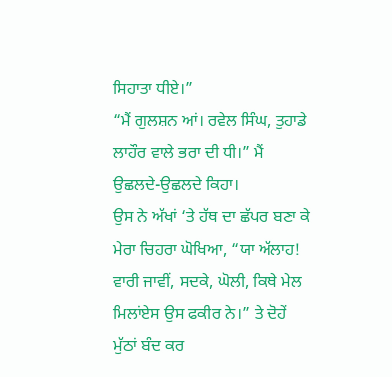ਸਿਹਾਤਾ ਧੀਏ।”
“ਮੈਂ ਗੁਲਸ਼ਨ ਆਂ। ਰਵੇਲ ਸਿੰਘ, ਤੁਹਾਡੇ ਲਾਹੌਰ ਵਾਲੇ ਭਰਾ ਦੀ ਧੀ।” ਮੈਂ ਉਛਲਦੇ-ਉਛਲਦੇ ਕਿਹਾ।
ਉਸ ਨੇ ਅੱਖਾਂ ‘ਤੇ ਹੱਥ ਦਾ ਛੱਪਰ ਬਣਾ ਕੇ ਮੇਰਾ ਚਿਹਰਾ ਘੋਖਿਆ, “ਯਾ ਅੱਲਾਹ! ਵਾਰੀ ਜਾਵੀਂ, ਸਦਕੇ, ਘੋਲੀ, ਕਿਥੇ ਮੇਲ ਮਿਲਾਂਏਸ ਉਸ ਫਕੀਰ ਨੇ।” ਤੇ ਦੋਹੇਂ ਮੁੱਠਾਂ ਬੰਦ ਕਰ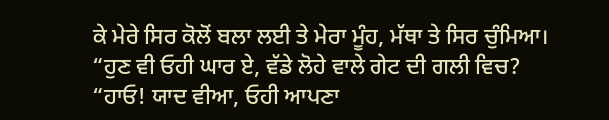ਕੇ ਮੇਰੇ ਸਿਰ ਕੋਲੋਂ ਬਲਾ ਲਈ ਤੇ ਮੇਰਾ ਮੂੰਹ, ਮੱਥਾ ਤੇ ਸਿਰ ਚੁੰਮਿਆ।
“ਹੁਣ ਵੀ ਓਹੀ ਘਾਰ ਏ, ਵੱਡੇ ਲੋਹੇ ਵਾਲੇ ਗੇਟ ਦੀ ਗਲੀ ਵਿਚ?
“ਹਾਓ! ਯਾਦ ਵੀਆ, ਓਹੀ ਆਪਣਾ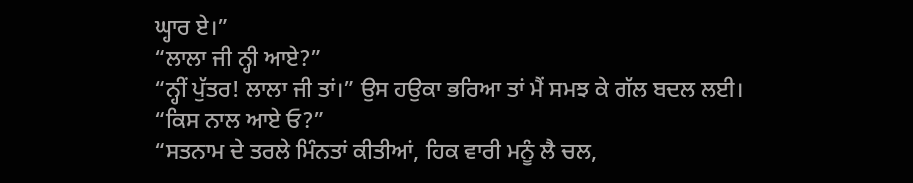ਘ੍ਹਾਰ ਏ।”
“ਲਾਲਾ ਜੀ ਨ੍ਹੀ ਆਏ?”
“ਨ੍ਹੀਂ ਪੁੱਤਰ! ਲਾਲਾ ਜੀ ਤਾਂ।” ਉਸ ਹਉਕਾ ਭਰਿਆ ਤਾਂ ਮੈਂ ਸਮਝ ਕੇ ਗੱਲ ਬਦਲ ਲਈ।
“ਕਿਸ ਨਾਲ ਆਏ ਓ?”
“ਸਤਨਾਮ ਦੇ ਤਰਲੇ ਮਿੰਨਤਾਂ ਕੀਤੀਆਂ, ਹਿਕ ਵਾਰੀ ਮਨੂੰ ਲੈ ਚਲ,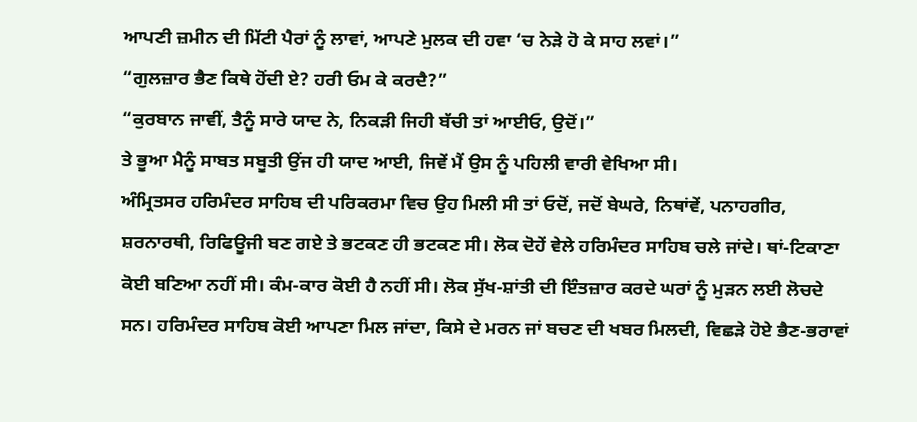ਆਪਣੀ ਜ਼ਮੀਨ ਦੀ ਮਿੱਟੀ ਪੈਰਾਂ ਨੂੰ ਲਾਵਾਂ, ਆਪਣੇ ਮੁਲਕ ਦੀ ਹਵਾ ‘ਚ ਨੇੜੇ ਹੋ ਕੇ ਸਾਹ ਲਵਾਂ।”
“ਗੁਲਜ਼ਾਰ ਭੈਣ ਕਿਥੇ ਹੋਂਦੀ ਏ? ਹਰੀ ਓਮ ਕੇ ਕਰਦੈ?”
“ਕੁਰਬਾਨ ਜਾਵੀਂ, ਤੈਨੂੰ ਸਾਰੇ ਯਾਦ ਨੇ, ਨਿਕੜੀ ਜਿਹੀ ਬੱਚੀ ਤਾਂ ਆਈਓ, ਉਦੋਂ।”
ਤੇ ਭੂਆ ਮੈਨੂੰ ਸਾਬਤ ਸਬੂਤੀ ਉਂਜ ਹੀ ਯਾਦ ਆਈ, ਜਿਵੇਂ ਮੈਂ ਉਸ ਨੂੰ ਪਹਿਲੀ ਵਾਰੀ ਵੇਖਿਆ ਸੀ।
ਅੰਮ੍ਰਿਤਸਰ ਹਰਿਮੰਦਰ ਸਾਹਿਬ ਦੀ ਪਰਿਕਰਮਾ ਵਿਚ ਉਹ ਮਿਲੀ ਸੀ ਤਾਂ ਓਦੋਂ, ਜਦੋਂ ਬੇਘਰੇ, ਨਿਥਾਂਵੇਂ, ਪਨਾਹਗੀਰ, ਸ਼ਰਨਾਰਥੀ, ਰਿਫਿਊਜੀ ਬਣ ਗਏ ਤੇ ਭਟਕਣ ਹੀ ਭਟਕਣ ਸੀ। ਲੋਕ ਦੋਹੇਂ ਵੇਲੇ ਹਰਿਮੰਦਰ ਸਾਹਿਬ ਚਲੇ ਜਾਂਦੇ। ਥਾਂ-ਟਿਕਾਣਾ ਕੋਈ ਬਣਿਆ ਨਹੀਂ ਸੀ। ਕੰਮ-ਕਾਰ ਕੋਈ ਹੈ ਨਹੀਂ ਸੀ। ਲੋਕ ਸੁੱਖ-ਸ਼ਾਂਤੀ ਦੀ ਇੰਤਜ਼ਾਰ ਕਰਦੇ ਘਰਾਂ ਨੂੰ ਮੁੜਨ ਲਈ ਲੋਚਦੇ ਸਨ। ਹਰਿਮੰਦਰ ਸਾਹਿਬ ਕੋਈ ਆਪਣਾ ਮਿਲ ਜਾਂਦਾ, ਕਿਸੇ ਦੇ ਮਰਨ ਜਾਂ ਬਚਣ ਦੀ ਖਬਰ ਮਿਲਦੀ, ਵਿਛੜੇ ਹੋਏ ਭੈਣ-ਭਰਾਵਾਂ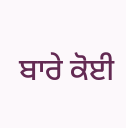ਬਾਰੇ ਕੋਈ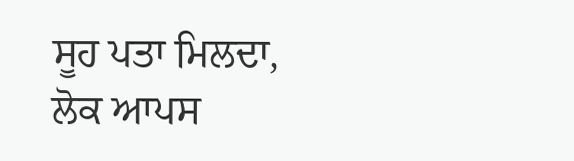ਸੂਹ ਪਤਾ ਮਿਲਦਾ, ਲੋਕ ਆਪਸ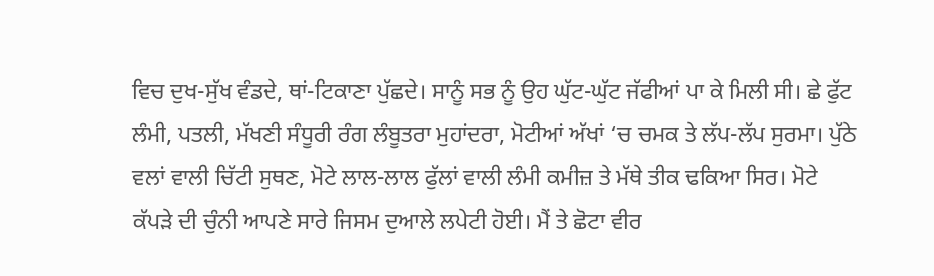ਵਿਚ ਦੁਖ-ਸੁੱਖ ਵੰਡਦੇ, ਥਾਂ-ਟਿਕਾਣਾ ਪੁੱਛਦੇ। ਸਾਨੂੰ ਸਭ ਨੂੰ ਉਹ ਘੁੱਟ-ਘੁੱਟ ਜੱਫੀਆਂ ਪਾ ਕੇ ਮਿਲੀ ਸੀ। ਛੇ ਫੁੱਟ ਲੰਮੀ, ਪਤਲੀ, ਮੱਖਣੀ ਸੰਧੂਰੀ ਰੰਗ ਲੰਬੂਤਰਾ ਮੁਹਾਂਦਰਾ, ਮੋਟੀਆਂ ਅੱਖਾਂ ‘ਚ ਚਮਕ ਤੇ ਲੱਪ-ਲੱਪ ਸੁਰਮਾ। ਪੁੱਠੇ ਵਲਾਂ ਵਾਲੀ ਚਿੱਟੀ ਸੁਥਣ, ਮੋਟੇ ਲਾਲ-ਲਾਲ ਫੁੱਲਾਂ ਵਾਲੀ ਲੰਮੀ ਕਮੀਜ਼ ਤੇ ਮੱਥੇ ਤੀਕ ਢਕਿਆ ਸਿਰ। ਮੋਟੇ ਕੱਪੜੇ ਦੀ ਚੁੰਨੀ ਆਪਣੇ ਸਾਰੇ ਜਿਸਮ ਦੁਆਲੇ ਲਪੇਟੀ ਹੋਈ। ਮੈਂ ਤੇ ਛੋਟਾ ਵੀਰ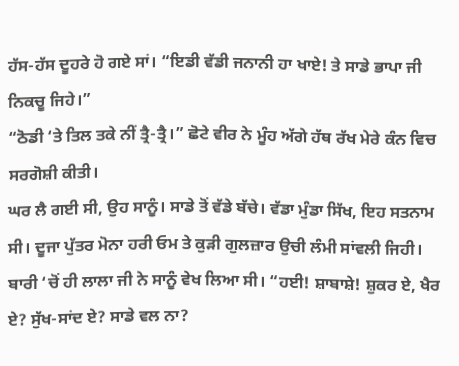ਹੱਸ-ਹੱਸ ਦੂਹਰੇ ਹੋ ਗਏ ਸਾਂ। “ਇਡੀ ਵੱਡੀ ਜਨਾਨੀ ਹਾ ਖਾਏ! ਤੇ ਸਾਡੇ ਭਾਪਾ ਜੀ ਨਿਕਚੂ ਜਿਹੇ।”
“ਠੋਡੀ ‘ਤੇ ਤਿਲ ਤਕੇ ਨੀਂ ਤ੍ਰੈ-ਤ੍ਰੈ।” ਛੋਟੇ ਵੀਰ ਨੇ ਮੂੰਹ ਅੱਗੇ ਹੱਥ ਰੱਖ ਮੇਰੇ ਕੰਨ ਵਿਚ ਸਰਗੋਸ਼ੀ ਕੀਤੀ।
ਘਰ ਲੈ ਗਈ ਸੀ, ਉਹ ਸਾਨੂੰ। ਸਾਡੇ ਤੋਂ ਵੱਡੇ ਬੱਚੇ। ਵੱਡਾ ਮੁੰਡਾ ਸਿੱਖ, ਇਹ ਸਤਨਾਮ ਸੀ। ਦੂਜਾ ਪੁੱਤਰ ਮੋਨਾ ਹਰੀ ਓਮ ਤੇ ਕੁੜੀ ਗੁਲਜ਼ਾਰ ਉਚੀ ਲੰਮੀ ਸਾਂਵਲੀ ਜਿਹੀ। ਬਾਰੀ ‘ਚੋਂ ਹੀ ਲਾਲਾ ਜੀ ਨੇ ਸਾਨੂੰ ਵੇਖ ਲਿਆ ਸੀ। “ਹਈ! ਸ਼ਾਬਾਸ਼ੇ! ਸ਼ੁਕਰ ਏ, ਖੈਰ ਏ? ਸੁੱਖ-ਸਾਂਦ ਏ? ਸਾਡੇ ਵਲ ਨਾ?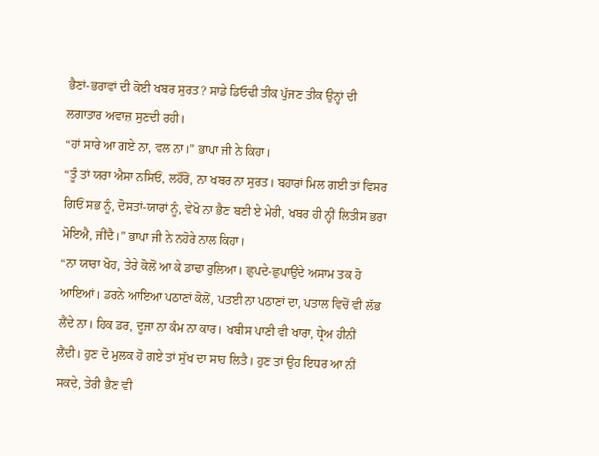ਭੈਣਾਂ-ਭਰਾਵਾਂ ਦੀ ਕੋਈ ਖਬਰ ਸੁਰਤ? ਸਾਡੇ ਡਿਓਢੀ ਤੀਕ ਪੁੱਜਣ ਤੀਕ ਉਨ੍ਹਾਂ ਦੀ ਲਗਾਤਾਰ ਅਵਾਜ਼ ਸੁਣਦੀ ਰਹੀ।
“ਹਾਂ ਸਾਰੇ ਆ ਗਏ ਨਾ, ਵਲ ਨਾ।” ਭਾਪਾ ਜੀ ਨੇ ਕਿਹਾ।
“ਤੂੰ ਤਾਂ ਯਰਾ ਐਸਾ ਨਸਿਓਂ, ਲਹੌਰੋਂ, ਨਾ ਖਬਰ ਨਾ ਸੁਰਤ। ਬਹਾਰਾਂ ਮਿਲ ਗਈ ਤਾਂ ਵਿਸਰ ਗਿਓਂ ਸਭ ਨੂੰ, ਦੋਸਤਾਂ-ਯਾਰਾਂ ਨੂੰ, ਵੇਖੋ ਨਾ ਭੈਣ ਬਣੀ ਏ ਮੇਰੀ, ਖਬਰ ਹੀ ਨ੍ਹੀਂ ਲਿਤੀਸ ਭਰਾ ਮੋਇਐ, ਜੀਂਦੈ।” ਭਾਪਾ ਜੀ ਨੇ ਨਹੋਰੇ ਨਾਲ ਕਿਹਾ।
“ਨਾ ਯਾਰਾ ਖੋਹ, ਤੇਰੇ ਕੋਲੋਂ ਆ ਕੇ ਡਾਢਾ ਰੁਲਿਆ। ਛੁਪਦੇ-ਛੁਪਾਉਂਦੇ ਅਸਾਮ ਤਕ ਹੋ ਆਇਆਂ। ਡਰਨੇ ਆਇਆ ਪਠਾਣਾਂ ਕੋਲੋਂ, ਪਤਈ ਨਾ ਪਠਾਣਾਂ ਦਾ, ਪਤਾਲ ਵਿਚੋਂ ਵੀ ਲੱਭ ਲੈਂਦੇ ਨਾ। ਹਿਕ ਡਰ, ਦੂਜਾ ਨਾ ਕੰਮ ਨਾ ਕਾਰ। ਖਬੀਸ ਪਾਣੀ ਵੀ ਖਾਰਾ, ਧ੍ਰੇਅ ਹੀਨੀਂ ਲੈਂਦੀ। ਹੁਣ ਦੋ ਮੁਲਕ ਹੋ ਗਏ ਤਾਂ ਸੁੱਖ ਦਾ ਸਾਹ ਲਿਤੈ। ਹੁਣ ਤਾਂ ਉਹ ਇਧਰ ਆ ਨੀਂ ਸਕਦੇ, ਤੇਰੀ ਭੈਣ ਵੀ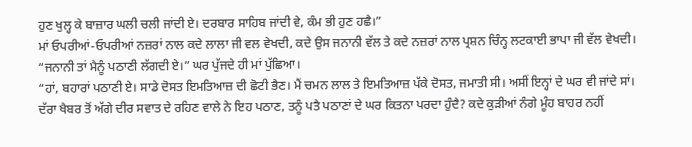ਹੁਣ ਖੁਲ੍ਹ ਕੇ ਬਾਜ਼ਾਰ ਘਲੀ ਚਲੀ ਜਾਂਦੀ ਏ। ਦਰਬਾਰ ਸਾਹਿਬ ਜਾਂਦੀ ਵੇ, ਕੰਮ ਭੀ ਹੁਣ ਹਛੈ।”
ਮਾਂ ਓਪਰੀਆਂ-ਓਪਰੀਆਂ ਨਜ਼ਰਾਂ ਨਾਲ ਕਦੇ ਲਾਲਾ ਜੀ ਵਲ ਵੇਖਦੀ, ਕਦੇ ਉਸ ਜਨਾਨੀ ਵੱਲ ਤੇ ਕਦੇ ਨਜ਼ਰਾਂ ਨਾਲ ਪ੍ਰਸ਼ਨ ਚਿੰਨ੍ਹ ਲਟਕਾਈ ਭਾਪਾ ਜੀ ਵੱਲ ਵੇਖਦੀ।
“ਜਨਾਨੀ ਤਾਂ ਮੈਨੂੰ ਪਠਾਣੀ ਲੱਗਦੀ ਏ।” ਘਰ ਪੁੱਜਦੇ ਹੀ ਮਾਂ ਪੁੱਛਿਆ।
“ਹਾਂ, ਬਹਾਰਾਂ ਪਠਾਣੀ ਏ। ਸਾਡੇ ਦੋਸਤ ਇਮਤਿਆਜ਼ ਦੀ ਛੋਟੀ ਭੈਣ। ਮੈਂ ਚਮਨ ਲਾਲ ਤੇ ਇਮਤਿਆਜ਼ ਪੱਕੇ ਦੋਸਤ, ਜਮਾਤੀ ਸੀ। ਅਸੀਂ ਇਨ੍ਹਾਂ ਦੇ ਘਰ ਵੀ ਜਾਂਦੇ ਸਾਂ। ਦੱਰਾ ਖੈਬਰ ਤੋਂ ਅੱਗੇ ਦੀਰ ਸਵਾਤ ਦੇ ਰਹਿਣ ਵਾਲੇ ਨੇ ਇਹ ਪਠਾਣ, ਤਨੂੰ ਪਤੈ ਪਠਾਣਾਂ ਦੇ ਘਰ ਕਿਤਨਾ ਪਰਦਾ ਹੁੰਦੈ? ਕਦੇ ਕੁੜੀਆਂ ਨੰਗੇ ਮੂੰਹ ਬਾਹਰ ਨਹੀਂ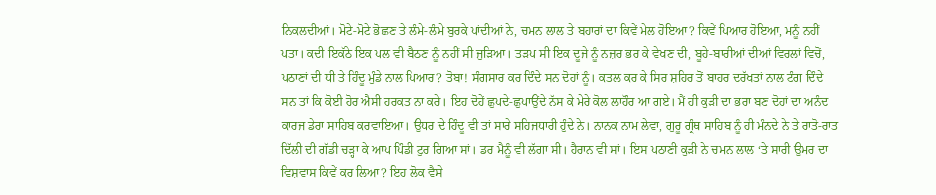ਨਿਕਲਦੀਆਂ। ਮੋਟੇ-ਮੋਟੇ ਭੋਛਣ ਤੇ ਲੰਮੇ-ਲੰਮੇ ਬੁਰਕੇ ਪਾਂਦੀਆਂ ਨੇ, ਚਮਨ ਲਾਲ ਤੇ ਬਹਾਰਾਂ ਦਾ ਕਿਵੇਂ ਮੇਲ ਹੋਇਆ? ਕਿਵੇਂ ਪਿਆਰ ਹੋਇਆ, ਮਨੂੰ ਨਹੀਂ ਪਤਾ। ਕਦੀ ਇਕੱਠੇ ਇਕ ਪਲ ਵੀ ਬੈਠਣ ਨੂੰ ਨਹੀਂ ਸੀ ਜੁੜਿਆ। ਤੜਪ ਸੀ ਇਕ ਦੂਜੇ ਨੂੰ ਨਜ਼ਰ ਭਰ ਕੇ ਵੇਖਣ ਦੀ, ਬੂਹੇ-ਬਾਰੀਆਂ ਦੀਆਂ ਵਿਰਲਾਂ ਵਿਚੋਂ, ਪਠਾਣਾਂ ਦੀ ਧੀ ਤੇ ਹਿੰਦੂ ਮੁੰਡੇ ਨਾਲ ਪਿਆਰ? ਤੋਬਾ! ਸੰਗਸਾਰ ਕਰ ਦਿੰਦੇ ਸਨ ਦੋਹਾਂ ਨੂੰ। ਕਤਲ ਕਰ ਕੇ ਸਿਰ ਸ਼ਹਿਰ ਤੋਂ ਬਾਹਰ ਦਰੱਖਤਾਂ ਨਾਲ ਟੰਗ ਦਿੰਦੇ ਸਨ ਤਾਂ ਕਿ ਕੋਈ ਹੋਰ ਐਸੀ ਹਰਕਤ ਨਾ ਕਰੇ। ਇਹ ਦੋਹੇਂ ਛੁਪਦੇ-ਛੁਪਾਉਂਦੇ ਨੱਸ ਕੇ ਮੇਰੇ ਕੋਲ ਲਾਹੌਰ ਆ ਗਏ। ਮੈਂ ਹੀ ਕੁੜੀ ਦਾ ਭਰਾ ਬਣ ਦੋਹਾਂ ਦਾ ਅਨੰਦ ਕਾਰਜ ਡੇਰਾ ਸਾਹਿਬ ਕਰਵਾਇਆ। ਉਧਰ ਦੇ ਹਿੰਦੂ ਵੀ ਤਾਂ ਸਾਰੇ ਸਹਿਜਧਾਰੀ ਹੁੰਦੇ ਨੇ। ਨਾਨਕ ਨਾਮ ਲੇਵਾ, ਗੁਰੂ ਗ੍ਰੰਥ ਸਾਹਿਬ ਨੂੰ ਹੀ ਮੰਨਦੇ ਨੇ ਤੇ ਰਾਤੋ-ਰਾਤ ਦਿੱਲੀ ਦੀ ਗੱਡੀ ਚੜ੍ਹਾ ਕੇ ਆਪ ਪਿੰਡੀ ਟੁਰ ਗਿਆ ਸਾਂ। ਡਰ ਮੈਨੂੰ ਵੀ ਲੱਗਾ ਸੀ। ਹੈਰਾਨ ਵੀ ਸਾਂ। ਇਸ ਪਠਾਣੀ ਕੁੜੀ ਨੇ ਚਮਨ ਲਾਲ ‘ਤੇ ਸਾਰੀ ਉਮਰ ਦਾ ਵਿਸ਼ਵਾਸ ਕਿਵੇਂ ਕਰ ਲਿਆ? ਇਹ ਲੋਕ ਵੈਸੇ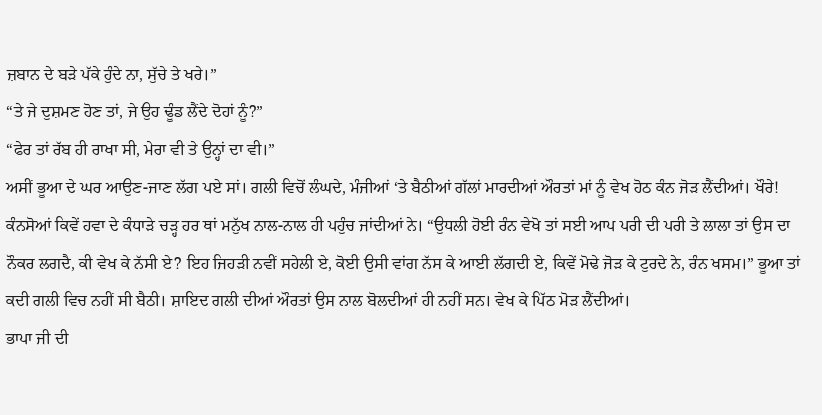ਜ਼ਬਾਨ ਦੇ ਬੜੇ ਪੱਕੇ ਹੁੰਦੇ ਨਾ, ਸੁੱਚੇ ਤੇ ਖਰੇ।”
“ਤੇ ਜੇ ਦੁਸ਼ਮਣ ਹੋਣ ਤਾਂ, ਜੇ ਉਹ ਢੂੰਡ ਲੈਂਦੇ ਦੋਹਾਂ ਨੂੰ?”
“ਫੇਰ ਤਾਂ ਰੱਬ ਹੀ ਰਾਖਾ ਸੀ, ਮੇਰਾ ਵੀ ਤੇ ਉਨ੍ਹਾਂ ਦਾ ਵੀ।”
ਅਸੀਂ ਭੂਆ ਦੇ ਘਰ ਆਉਣ-ਜਾਣ ਲੱਗ ਪਏ ਸਾਂ। ਗਲੀ ਵਿਚੋਂ ਲੰਘਦੇ, ਮੰਜੀਆਂ ‘ਤੇ ਬੈਠੀਆਂ ਗੱਲਾਂ ਮਾਰਦੀਆਂ ਔਰਤਾਂ ਮਾਂ ਨੂੰ ਵੇਖ ਹੋਠ ਕੰਨ ਜੋੜ ਲੈਂਦੀਆਂ। ਖੌਰੇ! ਕੰਨਸੋਆਂ ਕਿਵੇਂ ਹਵਾ ਦੇ ਕੰਧਾੜੇ ਚੜ੍ਹ ਹਰ ਥਾਂ ਮਨੁੱਖ ਨਾਲ-ਨਾਲ ਹੀ ਪਹੁੰਚ ਜਾਂਦੀਆਂ ਨੇ। “ਉਧਲੀ ਹੋਈ ਰੰਨ ਵੇਖੋ ਤਾਂ ਸਈ ਆਪ ਪਰੀ ਦੀ ਪਰੀ ਤੇ ਲਾਲਾ ਤਾਂ ਉਸ ਦਾ ਨੌਕਰ ਲਗਦੈ, ਕੀ ਵੇਖ ਕੇ ਨੱਸੀ ਏ? ਇਹ ਜਿਹੜੀ ਨਵੀਂ ਸਹੇਲੀ ਏ, ਕੋਈ ਉਸੀ ਵਾਂਗ ਨੱਸ ਕੇ ਆਈ ਲੱਗਦੀ ਏ, ਕਿਵੇਂ ਮੋਢੇ ਜੋੜ ਕੇ ਟੁਰਦੇ ਨੇ, ਰੰਨ ਖਸਮ।” ਭੂਆ ਤਾਂ ਕਦੀ ਗਲੀ ਵਿਚ ਨਹੀਂ ਸੀ ਬੈਠੀ। ਸ਼ਾਇਦ ਗਲੀ ਦੀਆਂ ਔਰਤਾਂ ਉਸ ਨਾਲ ਬੋਲਦੀਆਂ ਹੀ ਨਹੀਂ ਸਨ। ਵੇਖ ਕੇ ਪਿੱਠ ਮੋੜ ਲੈਂਦੀਆਂ।
ਭਾਪਾ ਜੀ ਦੀ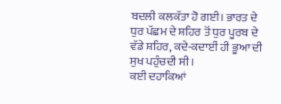ਬਦਲੀ ਕਲਕੱਤਾ ਹੋ ਗਈ। ਭਾਰਤ ਦੇ ਧੁਰ ਪੱਛਮ ਦੇ ਸ਼ਹਿਰ ਤੋਂ ਧੁਰ ਪੂਰਬ ਦੇ ਵੱਡੇ ਸ਼ਹਿਰ, ਕਦੇ-ਕਦਾਈਂ ਹੀ ਭੂਆ ਦੀ ਸੁਖ ਪਹੁੰਚਦੀ ਸੀ।
ਕਈ ਦਹਾਕਿਆਂ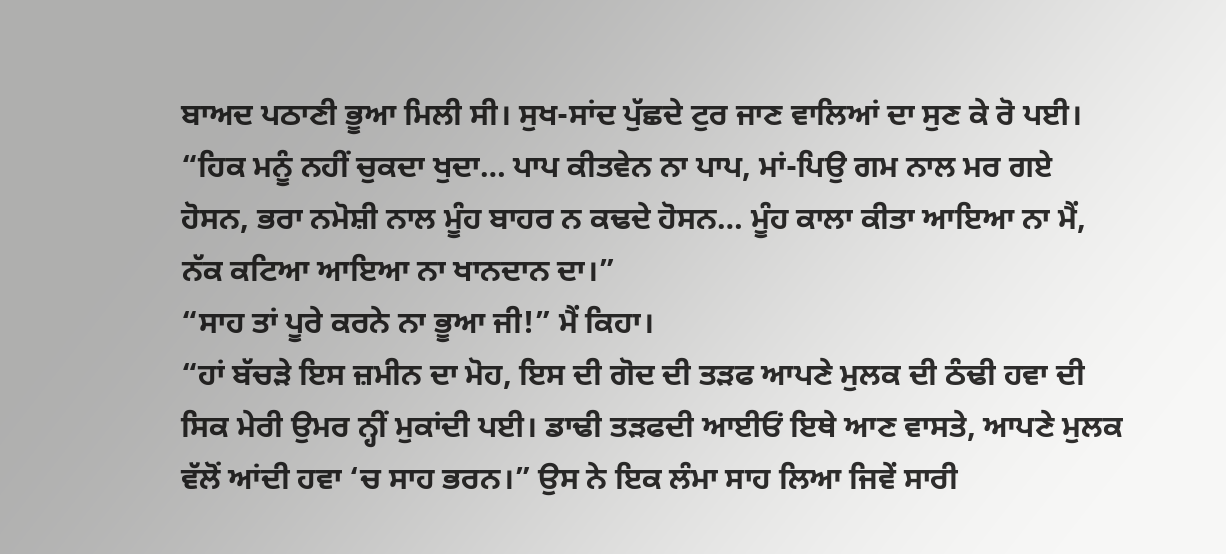ਬਾਅਦ ਪਠਾਣੀ ਭੂਆ ਮਿਲੀ ਸੀ। ਸੁਖ-ਸਾਂਦ ਪੁੱਛਦੇ ਟੁਰ ਜਾਣ ਵਾਲਿਆਂ ਦਾ ਸੁਣ ਕੇ ਰੋ ਪਈ। “ਹਿਕ ਮਨੂੰ ਨਹੀਂ ਚੁਕਦਾ ਖੁਦਾ… ਪਾਪ ਕੀਤਵੇਨ ਨਾ ਪਾਪ, ਮਾਂ-ਪਿਉ ਗਮ ਨਾਲ ਮਰ ਗਏ ਹੋਸਨ, ਭਰਾ ਨਮੋਸ਼ੀ ਨਾਲ ਮੂੰਹ ਬਾਹਰ ਨ ਕਢਦੇ ਹੋਸਨ… ਮੂੰਹ ਕਾਲਾ ਕੀਤਾ ਆਇਆ ਨਾ ਮੈਂ, ਨੱਕ ਕਟਿਆ ਆਇਆ ਨਾ ਖਾਨਦਾਨ ਦਾ।”
“ਸਾਹ ਤਾਂ ਪੂਰੇ ਕਰਨੇ ਨਾ ਭੂਆ ਜੀ!” ਮੈਂ ਕਿਹਾ।
“ਹਾਂ ਬੱਚੜੇ ਇਸ ਜ਼ਮੀਨ ਦਾ ਮੋਹ, ਇਸ ਦੀ ਗੋਦ ਦੀ ਤੜਫ ਆਪਣੇ ਮੁਲਕ ਦੀ ਠੰਢੀ ਹਵਾ ਦੀ ਸਿਕ ਮੇਰੀ ਉਮਰ ਨ੍ਹੀਂ ਮੁਕਾਂਦੀ ਪਈ। ਡਾਢੀ ਤੜਫਦੀ ਆਈਓਂ ਇਥੇ ਆਣ ਵਾਸਤੇ, ਆਪਣੇ ਮੁਲਕ ਵੱਲੋਂ ਆਂਦੀ ਹਵਾ ‘ਚ ਸਾਹ ਭਰਨ।” ਉਸ ਨੇ ਇਕ ਲੰਮਾ ਸਾਹ ਲਿਆ ਜਿਵੇਂ ਸਾਰੀ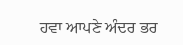ਹਵਾ ਆਪਣੇ ਅੰਦਰ ਭਰ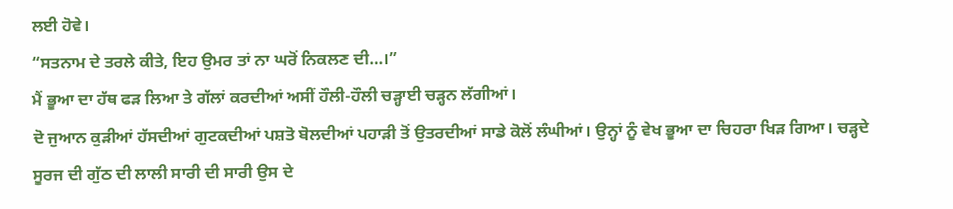ਲਈ ਹੋਵੇ।
“ਸਤਨਾਮ ਦੇ ਤਰਲੇ ਕੀਤੇ, ਇਹ ਉਮਰ ਤਾਂ ਨਾ ਘਰੋਂ ਨਿਕਲਣ ਦੀ…।”
ਮੈਂ ਭੂਆ ਦਾ ਹੱਥ ਫੜ ਲਿਆ ਤੇ ਗੱਲਾਂ ਕਰਦੀਆਂ ਅਸੀਂ ਹੌਲੀ-ਹੌਲੀ ਚੜ੍ਹਾਈ ਚੜ੍ਹਨ ਲੱਗੀਆਂ।
ਦੋ ਜੁਆਨ ਕੁੜੀਆਂ ਹੱਸਦੀਆਂ ਗੁਟਕਦੀਆਂ ਪਸ਼ਤੋ ਬੋਲਦੀਆਂ ਪਹਾੜੀ ਤੋਂ ਉਤਰਦੀਆਂ ਸਾਡੇ ਕੋਲੋਂ ਲੰਘੀਆਂ। ਉਨ੍ਹਾਂ ਨੂੰ ਵੇਖ ਭੂਆ ਦਾ ਚਿਹਰਾ ਖਿੜ ਗਿਆ। ਚੜ੍ਹਦੇ ਸੂਰਜ ਦੀ ਗੁੱਠ ਦੀ ਲਾਲੀ ਸਾਰੀ ਦੀ ਸਾਰੀ ਉਸ ਦੇ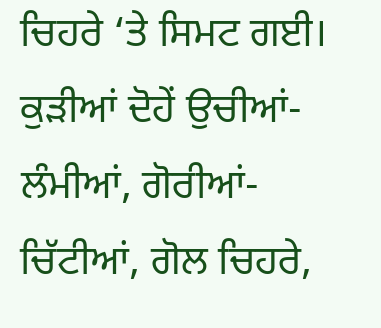ਚਿਹਰੇ ‘ਤੇ ਸਿਮਟ ਗਈ। ਕੁੜੀਆਂ ਦੋਹੇਂ ਉਚੀਆਂ-ਲੰਮੀਆਂ, ਗੋਰੀਆਂ-ਚਿੱਟੀਆਂ, ਗੋਲ ਚਿਹਰੇ,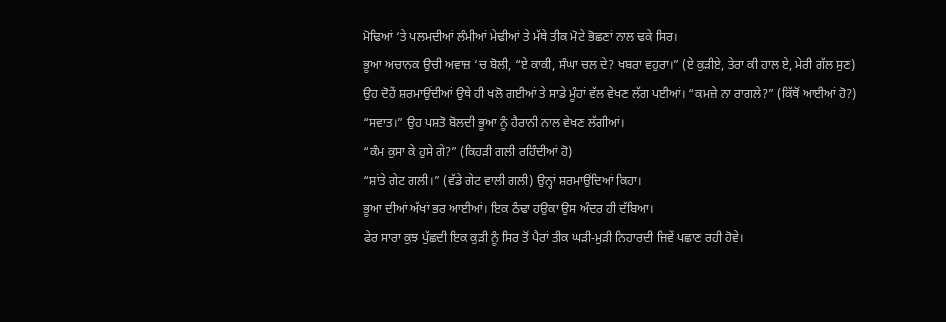ਮੋਢਿਆਂ ‘ਤੇ ਪਲਮਦੀਆਂ ਲੰਮੀਆਂ ਮੇਢੀਆਂ ਤੇ ਮੱਥੇ ਤੀਕ ਮੋਟੇ ਭੋਛਣਾਂ ਨਾਲ ਢਕੇ ਸਿਰ।
ਭੂਆ ਅਚਾਨਕ ਉਚੀ ਅਵਾਜ਼ ‘ਚ ਬੋਲੀ, “ਏ ਕਾਕੀ, ਸੰਘਾ ਚਲ ਦੇ? ਖਬਰਾ ਵਹੁਰਾ।” (ਏ ਕੁੜੀਏ, ਤੇਰਾ ਕੀ ਹਾਲ ਏ, ਮੇਰੀ ਗੱਲ ਸੁਣ)
ਉਹ ਦੋਹੇਂ ਸ਼ਰਮਾਉਂਦੀਆਂ ਉਥੇ ਹੀ ਖਲੋ ਗਈਆਂ ਤੇ ਸਾਡੇ ਮੂੰਹਾਂ ਵੱਲ ਵੇਖਣ ਲੱਗ ਪਈਆਂ। “ਕਮਜ਼ੇ ਨਾ ਰਾਗਲੇ?” (ਕਿੱਥੋਂ ਆਈਆਂ ਹੋ?)
“ਸਵਾਤ।” ਉਹ ਪਸ਼ਤੋ ਬੋਲਦੀ ਭੂਆ ਨੂੰ ਹੈਰਾਨੀ ਨਾਲ ਵੇਖਣ ਲੱਗੀਆਂ।
“ਕੰਮ ਕੁਸਾ ਕੇ ਹੁਸੇ ਗੇ?” (ਕਿਹੜੀ ਗਲੀ ਰਹਿੰਦੀਆਂ ਹੋ)
“ਸ਼ਾਂਤੇ ਗੇਟ ਗਲੀ।” (ਵੱਡੇ ਗੇਟ ਵਾਲੀ ਗਲੀ) ਉਨ੍ਹਾਂ ਸ਼ਰਮਾਉਂਦਿਆਂ ਕਿਹਾ।
ਭੂਆ ਦੀਆਂ ਅੱਖਾਂ ਭਰ ਆਈਆਂ। ਇਕ ਠੰਢਾ ਹਉਕਾ ਉਸ ਅੰਦਰ ਹੀ ਦੱਬਿਆ।
ਫੇਰ ਸਾਰਾ ਕੁਝ ਪੁੱਛਦੀ ਇਕ ਕੁੜੀ ਨੂੰ ਸਿਰ ਤੋਂ ਪੈਰਾਂ ਤੀਕ ਘੜੀ-ਮੁੜੀ ਨਿਹਾਰਦੀ ਜਿਵੇਂ ਪਛਾਣ ਰਹੀ ਹੋਵੇ।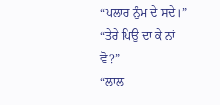“ਪਲਾਰ ਨੁੰਮ ਦੇ ਸਦੇ।”
“ਤੇਰੇ ਪਿਉ ਦਾ ਕੇ ਨਾਂ ਵੋ?”
“ਲਾਲ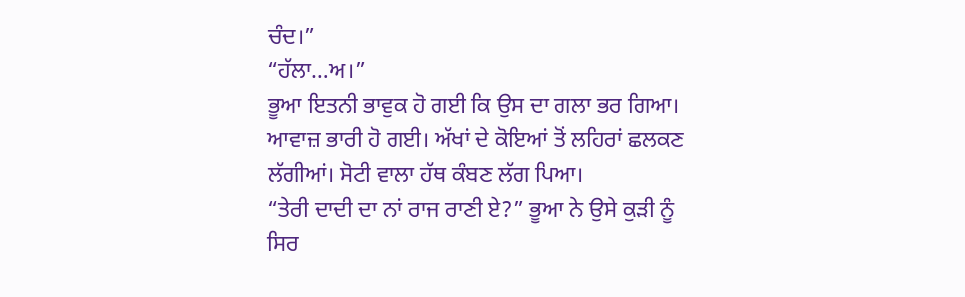ਚੰਦ।”
“ਹੱਲਾ…ਅ।”
ਭੂਆ ਇਤਨੀ ਭਾਵੁਕ ਹੋ ਗਈ ਕਿ ਉਸ ਦਾ ਗਲਾ ਭਰ ਗਿਆ। ਆਵਾਜ਼ ਭਾਰੀ ਹੋ ਗਈ। ਅੱਖਾਂ ਦੇ ਕੋਇਆਂ ਤੋਂ ਲਹਿਰਾਂ ਛਲਕਣ ਲੱਗੀਆਂ। ਸੋਟੀ ਵਾਲਾ ਹੱਥ ਕੰਬਣ ਲੱਗ ਪਿਆ।
“ਤੇਰੀ ਦਾਦੀ ਦਾ ਨਾਂ ਰਾਜ ਰਾਣੀ ਏ?” ਭੂਆ ਨੇ ਉਸੇ ਕੁੜੀ ਨੂੰ ਸਿਰ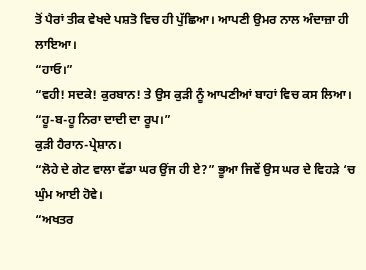ਤੋਂ ਪੈਰਾਂ ਤੀਕ ਵੇਖਦੇ ਪਸ਼ਤੋ ਵਿਚ ਹੀ ਪੁੱਛਿਆ। ਆਪਣੀ ਉਮਰ ਨਾਲ ਅੰਦਾਜ਼ਾ ਹੀ ਲਾਇਆ।
“ਹਾਓ।”
“ਵਹੀ! ਸਦਕੇ! ਕੁਰਬਾਨ! ਤੇ ਉਸ ਕੁੜੀ ਨੂੰ ਆਪਣੀਆਂ ਬਾਹਾਂ ਵਿਚ ਕਸ ਲਿਆ। “ਹੂ-ਬ-ਹੂ ਨਿਰਾ ਦਾਦੀ ਦਾ ਰੂਪ।”
ਕੁੜੀ ਹੈਰਾਨ-ਪ੍ਰੇਸ਼ਾਨ।
“ਲੋਹੇ ਦੇ ਗੇਟ ਵਾਲਾ ਵੱਡਾ ਘਰ ਉਂਜ ਹੀ ਏ?” ਭੂਆ ਜਿਵੇਂ ਉਸ ਘਰ ਦੇ ਵਿਹੜੇ ‘ਚ ਘੁੰਮ ਆਈ ਹੋਵੇ।
“ਅਖਤਰ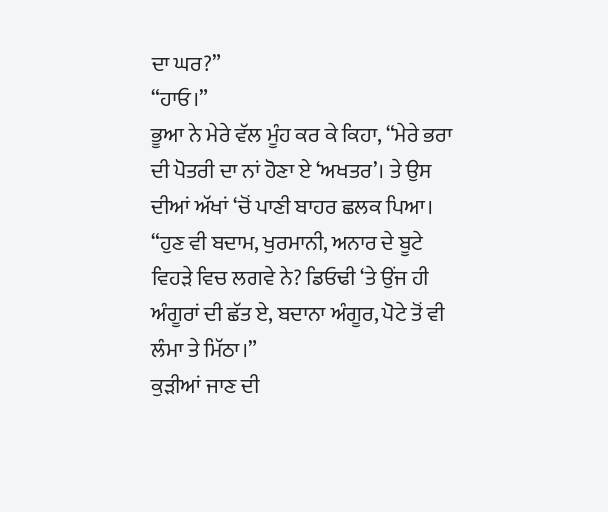ਦਾ ਘਰ?”
“ਹਾਓ।”
ਭੂਆ ਨੇ ਮੇਰੇ ਵੱਲ ਮੂੰਹ ਕਰ ਕੇ ਕਿਹਾ, “ਮੇਰੇ ਭਰਾ ਦੀ ਪੋਤਰੀ ਦਾ ਨਾਂ ਹੋਣਾ ਏ ‘ਅਖਤਰ’। ਤੇ ਉਸ ਦੀਆਂ ਅੱਖਾਂ ‘ਚੋਂ ਪਾਣੀ ਬਾਹਰ ਛਲਕ ਪਿਆ।
“ਹੁਣ ਵੀ ਬਦਾਮ, ਖੁਰਮਾਨੀ, ਅਨਾਰ ਦੇ ਬੂਟੇ ਵਿਹੜੇ ਵਿਚ ਲਗਵੇ ਨੇ? ਡਿਓਢੀ ‘ਤੇ ਉਂਜ ਹੀ ਅੰਗੂਰਾਂ ਦੀ ਛੱਤ ਏ, ਬਦਾਨਾ ਅੰਗੂਰ, ਪੋਟੇ ਤੋਂ ਵੀ ਲੰਮਾ ਤੇ ਮਿੱਠਾ।”
ਕੁੜੀਆਂ ਜਾਣ ਦੀ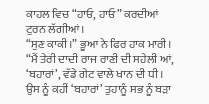ਕਾਹਲ ਵਿਚ “ਹਾਓ, ਹਾਓ” ਕਰਦੀਆਂ ਟੁਰਨ ਲੱਗੀਆਂ।
“ਸੁਣ ਕਾਕੀ।” ਭੂਆ ਨੇ ਫਿਰ ਹਾਕ ਮਾਰੀ।
“ਮੈਂ ਤੇਰੀ ਦਾਦੀ ਰਾਜ ਰਾਣੀ ਦੀ ਸਹੇਲੀ ਆਂ, ‘ਬਹਾਰਾਂ’, ਵੱਡੇ ਗੇਟ ਵਾਲੇ ਖਾਨ ਦੀ ਧੀ। ਉਸ ਨੂੰ ਕਹੀਂ ‘ਬਹਾਰਾਂ’ ਤੁਹਾਨੂੰ ਸਭ ਨੂੰ ਬੜਾ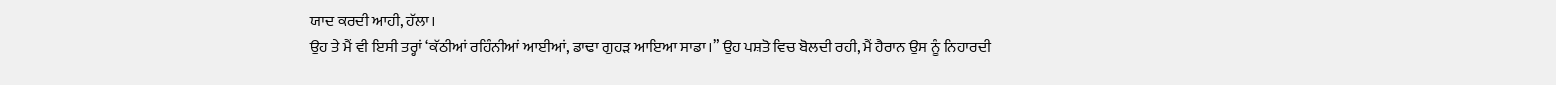ਯਾਦ ਕਰਦੀ ਆਹੀ, ਹੱਲਾ।
ਉਹ ਤੇ ਮੈਂ ਵੀ ਇਸੀ ਤਰ੍ਹਾਂ ‘ਕੱਠੀਆਂ ਰਹਿੰਨੀਆਂ ਆਈਆਂ, ਡਾਢਾ ਗੁਹੜ ਆਇਆ ਸਾਡਾ।” ਉਹ ਪਸ਼ਤੋ ਵਿਚ ਬੋਲਦੀ ਰਹੀ, ਮੈਂ ਹੈਰਾਨ ਉਸ ਨੂੰ ਨਿਹਾਰਦੀ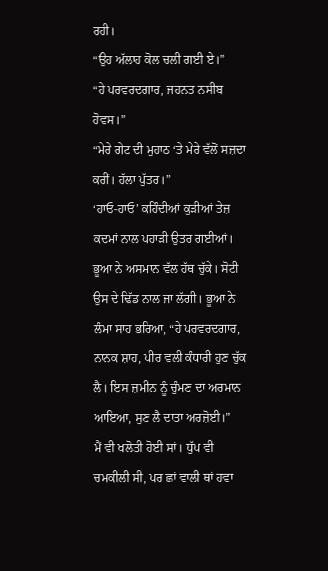ਰਹੀ।
“ਉਹ ਅੱਲਾਹ ਕੋਲ ਚਲੀ ਗਈ ਏ।”
“ਹੇ ਪਰਵਰਦਗਾਰ, ਜਹਨਤ ਨਸੀਬ ਹੋਵਸ।”
“ਮੇਰੇ ਗੇਟ ਦੀ ਮੁਹਾਠ ‘ਤੇ ਮੇਰੇ ਵੱਲੋਂ ਸਜ਼ਦਾ ਕਰੀਂ। ਹੱਲਾ ਪੁੱਤਰ।”
‘ਹਾਓ-ਹਾਓ’ ਕਹਿੰਦੀਆਂ ਕੁੜੀਆਂ ਤੇਜ਼ ਕਦਮਾਂ ਨਾਲ ਪਹਾੜੀ ਉਤਰ ਗਈਆਂ। ਭੂਆ ਨੇ ਅਸਮਾਨ ਵੱਲ ਹੱਥ ਚੁੱਕੇ। ਸੋਟੀ ਉਸ ਦੇ ਢਿੱਡ ਨਾਲ ਜਾ ਲੱਗੀ। ਭੂਆ ਨੇ ਲੰਮਾ ਸਾਹ ਭਰਿਆ, “ਹੇ ਪਰਵਰਦਗਾਰ, ਨਾਨਕ ਸ਼ਾਹ, ਪੀਰ ਵਲੀ ਕੰਧਾਰੀ ਹੁਣ ਚੁੱਕ ਲੈ। ਇਸ ਜ਼ਮੀਨ ਨੂੰ ਚੁੰਮਣ ਦਾ ਅਰਮਾਨ ਆਇਆ, ਸੁਣ ਲੈ ਦਾਤਾ ਅਰਜ਼ੋਈ।”
ਮੈਂ ਵੀ ਖਲੋਤੀ ਹੋਈ ਸਾਂ। ਧੁੱਪ ਵੀ ਚਮਕੀਲੀ ਸੀ, ਪਰ ਛਾਂ ਵਾਲੀ ਥਾਂ ਹਵਾ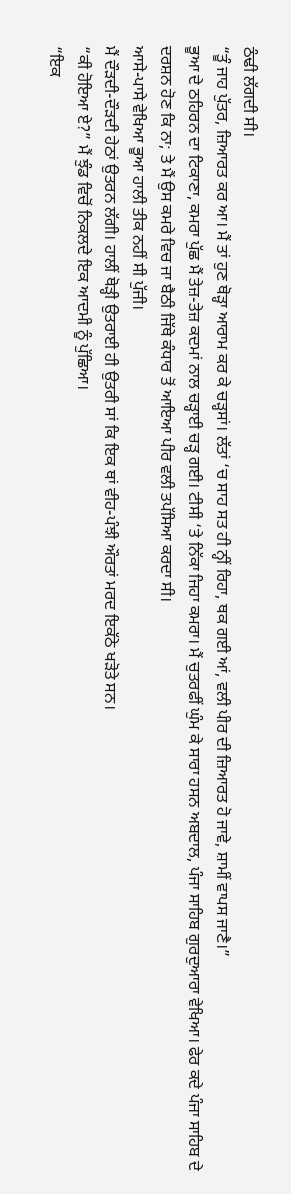ਠੰਢੀ ਲੱਗਦੀ ਸੀ।
“ਤੂੰ ਜਾਹ ਪੁੱਤਰ, ਜ਼ਿਆਰਤ ਕਰ ਆ। ਮੈਂ ਤਾਂ ਹੁਣ ਥੋੜ੍ਹਾ ਆਰਾਮ ਕਰ ਕੇ ਚੜ੍ਹਸਾਂ। ਲੱਤਾਂ ‘ਚ ਸਾਹ ਸਤ ਹੀ ਨ੍ਹੀਂ ਰਿਹਾ, ਥਕ ਗਈ ਆਂ, ਵਲੀ ਪੀਰ ਦੀ ਜ਼ਿਆਰਤ ਹੋ ਜਾਵੇ, ਸ਼ਾਮੀਂ ਵਾਪਸ ਜਾਣੈ।”
ਭੂਆ ਦੇ ਠਹਿਰਨ ਦਾ ਟਿਕਾਣਾ, ਕਮਰਾ ਪੁੱਛ ਮੈਂ ਤੇਜ਼-ਤੇਜ਼ ਕਦਮਾਂ ਨਾਲ ਚੜ੍ਹਾਈ ਚੜ੍ਹ ਗਈ। ਟੀਸੀ ‘ਤੇ ਨਿੱਕਾ ਜਿਹਾ ਕਮਰਾ। ਮੈਂ ਚੁਤਰਫੀਂ ਘੁੰਮ ਕੇ ਸਾਰਾ ਹਸਨ ਅਬਦਾਲ, ਪੰਜਾ ਸਾਹਿਬ ਗੁਰਦੁਆਰਾ ਵੇਖਿਆ। ਫੇਰ ਕਦੇ ਪੰਜਾ ਸਾਹਿਬ ਦੇ ਦਰਸ਼ਨ ਹੋਣ ਕਿ ਨਾ; ਤੇ ਮੈਂ ਉਸ ਕਮਰੇ ਵਿਚ ਜਾ ਬੈਠੀ ਜਿੱਥੇ ਕੰਧਾਰ ਤੋਂ ਆਇਆ ਪੀਰ ਵਲੀ ਤਪੱਸਿਆ ਕਰਦਾ ਸੀ।
ਆਸੇ-ਪਾਸੇ ਵੇਖਿਆ ਭੂਆ ਹਾਲੀ ਤੀਕ ਨਹੀਂ ਸੀ ਪੁੱਜੀ।
ਮੈਂ ਦੌੜਦੀ-ਦੌੜਦੀ ਹੇਠਾਂ ਉਤਰਨ ਲੱਗੀ। ਹਾਲੀਂ ਥੋੜ੍ਹੀ ਉਤਰਾਈ ਹੀ ਉਤਰੀ ਸਾਂ ਕਿ ਇਕ ਥਾਂ ਵੀਹ-ਪੰਝੀ ਔਰਤਾਂ ਮਰਦ ਇਕੱਠੇ ਖੜੋਤੇ ਸਨ।
“ਕੀ ਹੋਇਆ ਏ?” ਮੈਂ ਝੁੰਡ ਵਿਚੋਂ ਨਿਕਲਦੇ ਇਕ ਆਦਮੀ ਨੂੰ ਪੁੱਛਿਆ।
“ਇਕ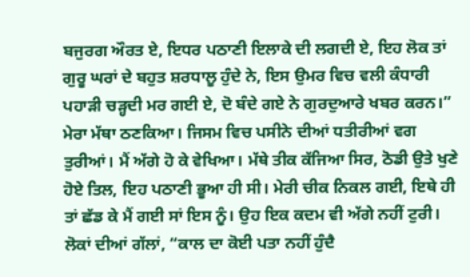ਬਜੁਰਗ ਔਰਤ ਏ, ਇਧਰ ਪਠਾਣੀ ਇਲਾਕੇ ਦੀ ਲਗਦੀ ਏ, ਇਹ ਲੋਕ ਤਾਂ ਗੁਰੂ ਘਰਾਂ ਦੇ ਬਹੁਤ ਸ਼ਰਧਾਲੂ ਹੁੰਦੇ ਨੇ, ਇਸ ਉਮਰ ਵਿਚ ਵਲੀ ਕੰਧਾਰੀ ਪਹਾੜੀ ਚੜ੍ਹਦੀ ਮਰ ਗਈ ਏ, ਦੋ ਬੰਦੇ ਗਏ ਨੇ ਗੁਰਦੁਆਰੇ ਖਬਰ ਕਰਨ।”
ਮੇਰਾ ਮੱਥਾ ਠਣਕਿਆ। ਜਿਸਮ ਵਿਚ ਪਸੀਨੇ ਦੀਆਂ ਧਤੀਰੀਆਂ ਵਗ ਤੁਰੀਆਂ। ਮੈਂ ਅੱਗੇ ਹੋ ਕੇ ਵੇਖਿਆ। ਮੱਥੇ ਤੀਕ ਕੱਜਿਆ ਸਿਰ, ਠੋਡੀ ਉਤੇ ਖੁਣੇ ਹੋਏ ਤਿਲ, ਇਹ ਪਠਾਣੀ ਭੂਆ ਹੀ ਸੀ। ਮੇਰੀ ਚੀਕ ਨਿਕਲ ਗਈ, ਇਥੇ ਹੀ ਤਾਂ ਛੱਡ ਕੇ ਮੈਂ ਗਈ ਸਾਂ ਇਸ ਨੂੰ। ਉਹ ਇਕ ਕਦਮ ਵੀ ਅੱਗੇ ਨਹੀਂ ਟੁਰੀ।
ਲੋਕਾਂ ਦੀਆਂ ਗੱਲਾਂ, “ਕਾਲ ਦਾ ਕੋਈ ਪਤਾ ਨਹੀਂ ਹੁੰਦੈ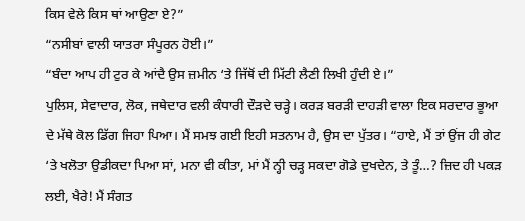ਕਿਸ ਵੇਲੇ ਕਿਸ ਥਾਂ ਆਉਣਾ ਏ?”
“ਨਸੀਬਾਂ ਵਾਲੀ ਯਾਤਰਾ ਸੰਪੂਰਨ ਹੋਈ।”
“ਬੰਦਾ ਆਪ ਹੀ ਟੁਰ ਕੇ ਆਂਦੈ ਉਸ ਜ਼ਮੀਨ ‘ਤੇ ਜਿੱਥੋਂ ਦੀ ਮਿੱਟੀ ਲੈਣੀ ਲਿਖੀ ਹੁੰਦੀ ਏ।”
ਪੁਲਿਸ, ਸੇਵਾਦਾਰ, ਲੋਕ, ਜਥੇਦਾਰ ਵਲੀ ਕੰਧਾਰੀ ਦੌੜਦੇ ਚੜ੍ਹੇ। ਕਰੜ ਬਰੜੀ ਦਾਹੜੀ ਵਾਲਾ ਇਕ ਸਰਦਾਰ ਭੂਆ ਦੇ ਮੱਥੇ ਕੋਲ ਡਿੱਗ ਜਿਹਾ ਪਿਆ। ਮੈਂ ਸਮਝ ਗਈ ਇਹੀ ਸਤਨਾਮ ਹੈ, ਉਸ ਦਾ ਪੁੱਤਰ। “ਹਾਏ, ਮੈਂ ਤਾਂ ਉਂਜ ਹੀ ਗੇਟ ‘ਤੇ ਖਲੋਤਾ ਉਡੀਕਦਾ ਪਿਆ ਸਾਂ, ਮਨਾ ਵੀ ਕੀਤਾ, ਮਾਂ ਮੈਂ ਨ੍ਹੀ ਚੜ੍ਹ ਸਕਦਾ ਗੋਡੇ ਦੁਖਦੇਨ, ਤੇ ਤੂੰ…? ਜ਼ਿਦ ਹੀ ਪਕੜ ਲਈ, ਖੈਰੇ! ਮੈਂ ਸੰਗਤ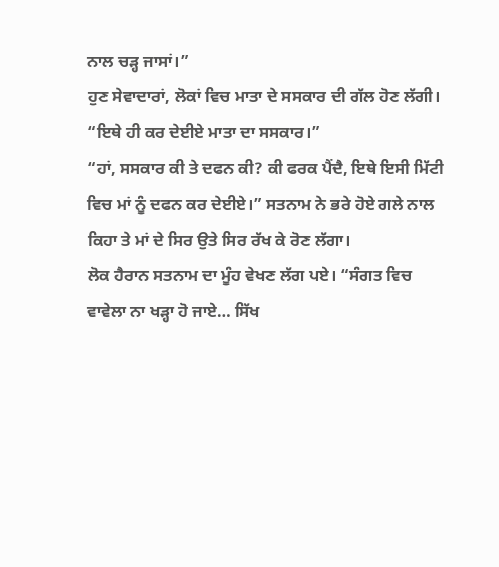ਨਾਲ ਚੜ੍ਹ ਜਾਸਾਂ।”
ਹੁਣ ਸੇਵਾਦਾਰਾਂ, ਲੋਕਾਂ ਵਿਚ ਮਾਤਾ ਦੇ ਸਸਕਾਰ ਦੀ ਗੱਲ ਹੋਣ ਲੱਗੀ। “ਇਥੇ ਹੀ ਕਰ ਦੇਈਏ ਮਾਤਾ ਦਾ ਸਸਕਾਰ।”
“ਹਾਂ, ਸਸਕਾਰ ਕੀ ਤੇ ਦਫਨ ਕੀ? ਕੀ ਫਰਕ ਪੈਂਦੈ, ਇਥੇ ਇਸੀ ਮਿੱਟੀ ਵਿਚ ਮਾਂ ਨੂੰ ਦਫਨ ਕਰ ਦੇਈਏ।” ਸਤਨਾਮ ਨੇ ਭਰੇ ਹੋਏ ਗਲੇ ਨਾਲ ਕਿਹਾ ਤੇ ਮਾਂ ਦੇ ਸਿਰ ਉਤੇ ਸਿਰ ਰੱਖ ਕੇ ਰੋਣ ਲੱਗਾ।
ਲੋਕ ਹੈਰਾਨ ਸਤਨਾਮ ਦਾ ਮੂੰਹ ਵੇਖਣ ਲੱਗ ਪਏ। “ਸੰਗਤ ਵਿਚ ਵਾਵੇਲਾ ਨਾ ਖੜ੍ਹਾ ਹੋ ਜਾਏ… ਸਿੱਖ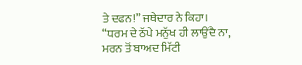ਤੇ ਦਫਨ!” ਜਥੇਦਾਰ ਨੇ ਕਿਹਾ।
“ਧਰਮ ਦੇ ਠੱਪੇ ਮਨੁੱਖ ਹੀ ਲਾਉਂਦੈ ਨਾ, ਮਰਨ ਤੋਂ ਬਾਅਦ ਮਿੱਟੀ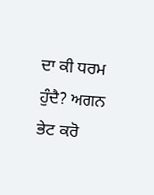ਦਾ ਕੀ ਧਰਮ ਹੁੰਦੈ? ਅਗਨ ਭੇਟ ਕਰੋ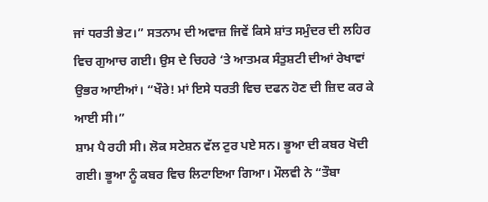ਜਾਂ ਧਰਤੀ ਭੇਟ।” ਸਤਨਾਮ ਦੀ ਅਵਾਜ਼ ਜਿਵੇਂ ਕਿਸੇ ਸ਼ਾਂਤ ਸਮੁੰਦਰ ਦੀ ਲਹਿਰ ਵਿਚ ਗੁਆਚ ਗਈ। ਉਸ ਦੇ ਚਿਹਰੇ ‘ਤੇ ਆਤਮਕ ਸੰਤੁਸ਼ਟੀ ਦੀਆਂ ਰੇਖਾਵਾਂ ਉਭਰ ਆਈਆਂ। “ਖੌਰੇ! ਮਾਂ ਇਸੇ ਧਰਤੀ ਵਿਚ ਦਫਨ ਹੋਣ ਦੀ ਜ਼ਿਦ ਕਰ ਕੇ ਆਈ ਸੀ।”
ਸ਼ਾਮ ਪੈ ਰਹੀ ਸੀ। ਲੋਕ ਸਟੇਸ਼ਨ ਵੱਲ ਟੁਰ ਪਏ ਸਨ। ਭੂਆ ਦੀ ਕਬਰ ਖੋਦੀ ਗਈ। ਭੂਆ ਨੂੰ ਕਬਰ ਵਿਚ ਲਿਟਾਇਆ ਗਿਆ। ਮੌਲਵੀ ਨੇ “ਤੌਬਾ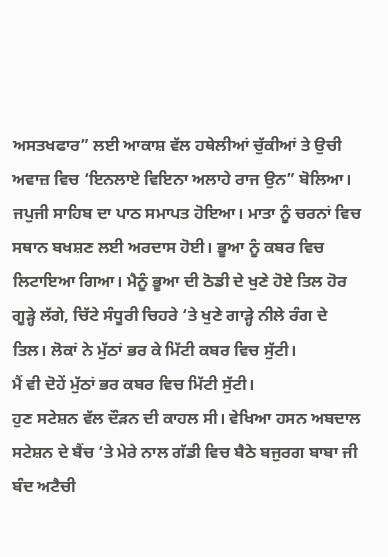ਅਸਤਖਫਾਰ” ਲਈ ਆਕਾਸ਼ ਵੱਲ ਹਥੇਲੀਆਂ ਚੁੱਕੀਆਂ ਤੇ ਉਚੀ ਅਵਾਜ਼ ਵਿਚ ‘ਇਨਲਾਏ ਵਿਇਨਾ ਅਲਾਹੇ ਰਾਜ ਉਨ” ਬੋਲਿਆ।
ਜਪੁਜੀ ਸਾਹਿਬ ਦਾ ਪਾਠ ਸਮਾਪਤ ਹੋਇਆ। ਮਾਤਾ ਨੂੰ ਚਰਨਾਂ ਵਿਚ ਸਥਾਨ ਬਖਸ਼ਣ ਲਈ ਅਰਦਾਸ ਹੋਈ। ਭੂਆ ਨੂੰ ਕਬਰ ਵਿਚ ਲਿਟਾਇਆ ਗਿਆ। ਮੈਨੂੰ ਭੂਆ ਦੀ ਠੋਡੀ ਦੇ ਖੁਣੇ ਹੋਏ ਤਿਲ ਹੋਰ ਗੂੜ੍ਹੇ ਲੱਗੇ, ਚਿੱਟੇ ਸੰਧੂਰੀ ਚਿਹਰੇ ‘ਤੇ ਖੁਣੇ ਗਾੜ੍ਹੇ ਨੀਲੇ ਰੰਗ ਦੇ ਤਿਲ। ਲੋਕਾਂ ਨੇ ਮੁੱਠਾਂ ਭਰ ਕੇ ਮਿੱਟੀ ਕਬਰ ਵਿਚ ਸੁੱਟੀ।
ਮੈਂ ਵੀ ਦੋਹੇਂ ਮੁੱਠਾਂ ਭਰ ਕਬਰ ਵਿਚ ਮਿੱਟੀ ਸੁੱਟੀ।
ਹੁਣ ਸਟੇਸ਼ਨ ਵੱਲ ਦੌੜਨ ਦੀ ਕਾਹਲ ਸੀ। ਵੇਖਿਆ ਹਸਨ ਅਬਦਾਲ ਸਟੇਸ਼ਨ ਦੇ ਬੈਂਚ ‘ਤੇ ਮੇਰੇ ਨਾਲ ਗੱਡੀ ਵਿਚ ਬੈਠੇ ਬਜੁਰਗ ਬਾਬਾ ਜੀ ਬੰਦ ਅਟੈਚੀ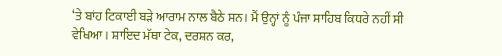‘ਤੇ ਬਾਂਹ ਟਿਕਾਈ ਬੜੇ ਆਰਾਮ ਨਾਲ ਬੈਠੇ ਸਨ। ਮੈਂ ਉਨ੍ਹਾਂ ਨੂੰ ਪੰਜਾ ਸਾਹਿਬ ਕਿਧਰੇ ਨਹੀਂ ਸੀ ਵੇਖਿਆ। ਸ਼ਾਇਦ ਮੱਥਾ ਟੇਕ, ਦਰਸ਼ਨ ਕਰ,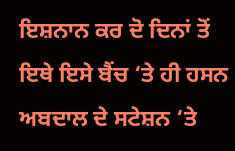ਇਸ਼ਨਾਨ ਕਰ ਦੋ ਦਿਨਾਂ ਤੋਂ ਇਥੇ ਇਸੇ ਬੈਂਚ ‘ਤੇ ਹੀ ਹਸਨ ਅਬਦਾਲ ਦੇ ਸਟੇਸ਼ਨ ‘ਤੇ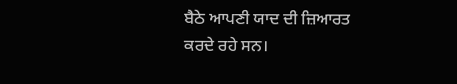ਬੈਠੇ ਆਪਣੀ ਯਾਦ ਦੀ ਜ਼ਿਆਰਤ ਕਰਦੇ ਰਹੇ ਸਨ।